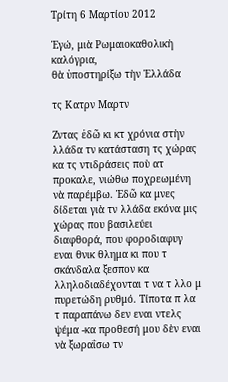Τρίτη 6 Μαρτίου 2012

Ἐγώ, μιὰ Ρωμαιοκαθολικὴ καλόγρια,
θὰ ὑποστηρίξω τὴν Ἑλλάδα

τς Κατρν Μαρτν

Ζντας ἐδῶ κι κτ χρόνια στὴν λλάδα τν κατάσταση τς χώρας κα τς ντιδράσεις ποὺ ατ προκαλε, νιώθω ποχρεωμένη νὰ παρέμβω. Ἐδῶ κα μνες δίδεται γιὰ τν λλάδα εκόνα μις χώρας που βασιλεύει διαφθορά, που φοροδιαφυγ εναι θνικ θλημα κι που τ σκάνδαλα ξεσπον κα λληλοδιαδέχονται τ να τ λλο μ πυρετώδη ρυθμό. Τίποτα π λα τ παραπάνω δεν εναι ντελς ψέμα -κα προθεσή μου δὲν εναι νὰ ξωραΐσω τν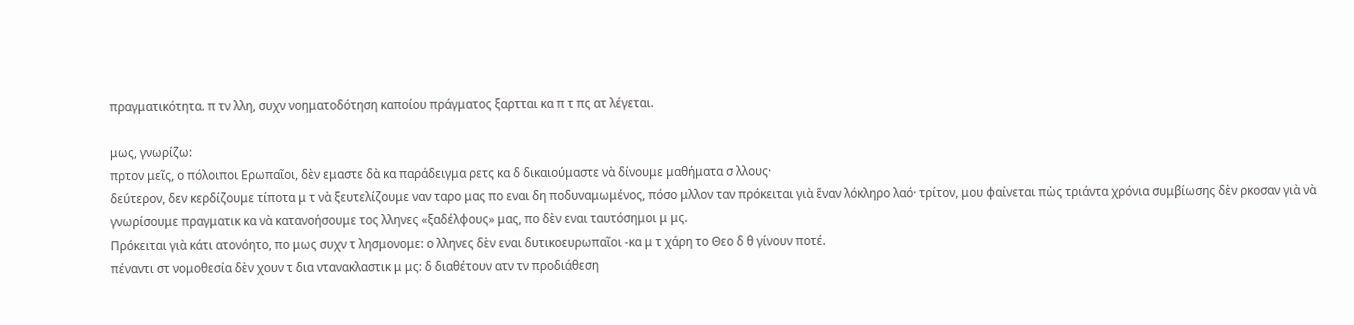πραγματικότητα. π τν λλη, συχν νοηματοδότηση καποίου πράγματος ξαρτται κα π τ πς ατ λέγεται.

μως, γνωρίζω:
πρτον μεῖς, ο πόλοιποι Ερωπαῖοι, δὲν εμαστε δὰ κα παράδειγμα ρετς κα δ δικαιούμαστε νὰ δίνουμε μαθήματα σ λλους·
δεύτερον, δεν κερδίζουμε τίποτα μ τ νὰ ξευτελίζουμε ναν ταρο μας πο εναι δη ποδυναμωμένος, πόσο μλλον ταν πρόκειται γιὰ ἕναν λόκληρο λαό· τρίτον, μου φαίνεται πὼς τριάντα χρόνια συμβίωσης δὲν ρκοσαν γιὰ νὰ γνωρίσουμε πραγματικ κα νὰ κατανοήσουμε τος λληνες «ξαδέλφους» μας, πο δὲν εναι ταυτόσημοι μ μς.
Πρόκειται γιὰ κάτι ατονόητο, πο μως συχν τ λησμονομε: ο λληνες δὲν εναι δυτικοευρωπαῖοι -κα μ τ χάρη το Θεο δ θ γίνουν ποτέ.
πέναντι στ νομοθεσία δὲν χουν τ δια ντανακλαστικ μ μς: δ διαθέτουν ατν τν προδιάθεση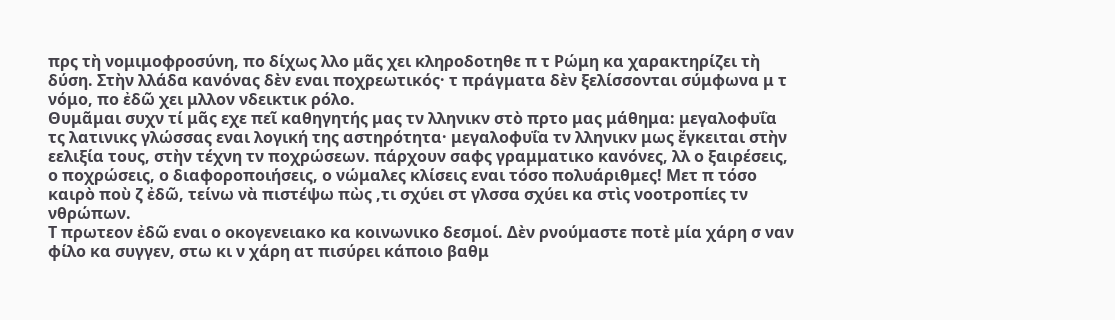πρς τὴ νομιμοφροσύνη, πο δίχως λλο μᾶς χει κληροδοτηθε π τ Ρώμη κα χαρακτηρίζει τὴ δύση. Στὴν λλάδα κανόνας δὲν εναι ποχρεωτικός· τ πράγματα δὲν ξελίσσονται σύμφωνα μ τ νόμο, πο ἐδῶ χει μλλον νδεικτικ ρόλο.
Θυμᾶμαι συχν τί μᾶς εχε πεῖ καθηγητής μας τν λληνικν στὸ πρτο μας μάθημα: μεγαλοφυΐα τς λατινικς γλώσσας εναι λογική της αστηρότητα· μεγαλοφυΐα τν λληνικν μως ἔγκειται στὴν εελιξία τους, στὴν τέχνη τν ποχρώσεων. πάρχουν σαφς γραμματικο κανόνες, λλ ο ξαιρέσεις, ο ποχρώσεις, ο διαφοροποιήσεις, ο νώμαλες κλίσεις εναι τόσο πολυάριθμες! Μετ π τόσο καιρὸ ποὺ ζ ἐδῶ, τείνω νὰ πιστέψω πὼς ,τι σχύει στ γλσσα σχύει κα στὶς νοοτροπίες τν νθρώπων.
Τ πρωτεον ἐδῶ εναι ο οκογενειακο κα κοινωνικο δεσμοί. Δὲν ρνούμαστε ποτὲ μία χάρη σ ναν φίλο κα συγγεν, στω κι ν χάρη ατ πισύρει κάποιο βαθμ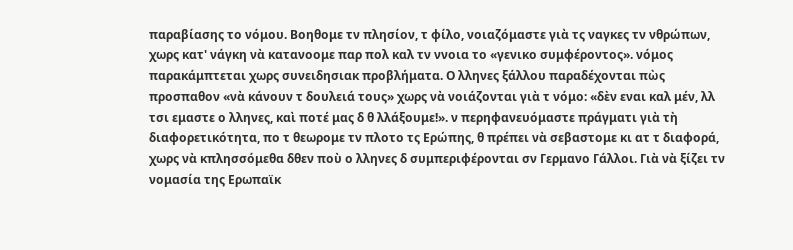παραβίασης το νόμου. Βοηθομε τν πλησίον, τ φίλο, νοιαζόμαστε γιὰ τς ναγκες τν νθρώπων, χωρς κατ' νάγκη νὰ κατανοομε παρ πολ καλ τν ννοια το «γενικο συμφέροντος». νόμος παρακάμπτεται χωρς συνειδησιακ προβλήματα. Ο λληνες ξάλλου παραδέχονται πὼς προσπαθον «νὰ κάνουν τ δουλειά τους» χωρς νὰ νοιάζονται γιὰ τ νόμο: «δὲν εναι καλ μέν, λλ τσι εμαστε ο λληνες, καὶ ποτέ μας δ θ λλάξουμε!». ν περηφανευόμαστε πράγματι γιὰ τὴ διαφορετικότητα, πο τ θεωρομε τν πλοτο τς Ερώπης, θ πρέπει νὰ σεβαστομε κι ατ τ διαφορά, χωρς νὰ κπλησσόμεθα δθεν ποὺ ο λληνες δ συμπεριφέρονται σν Γερμανο Γάλλοι. Γιὰ νὰ ξίζει τν νομασία της Ερωπαϊκ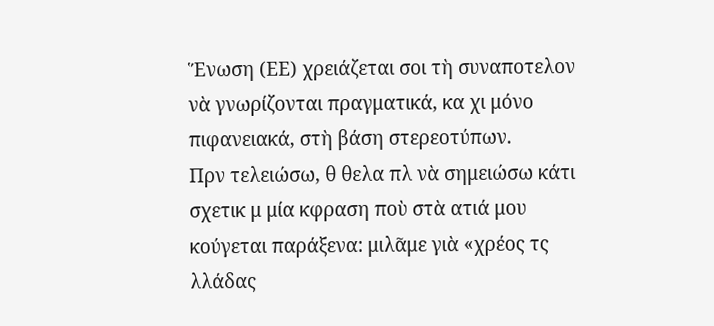Ἕνωση (ΕΕ) χρειάζεται σοι τὴ συναποτελον νὰ γνωρίζονται πραγματικά, κα χι μόνο πιφανειακά, στὴ βάση στερεοτύπων.
Πρν τελειώσω, θ θελα πλ νὰ σημειώσω κάτι σχετικ μ μία κφραση ποὺ στὰ ατιά μου κούγεται παράξενα: μιλᾶμε γιὰ «χρέος τς λλάδας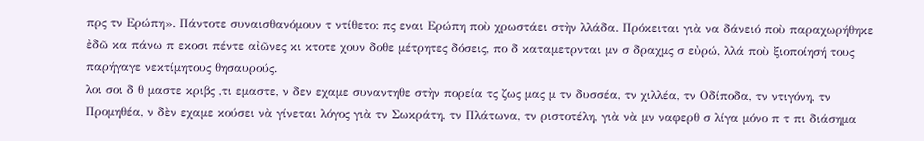πρς τν Ερώπη». Πάντοτε συναισθανόμουν τ ντίθετο: πς εναι Ερώπη ποὺ χρωστάει στὴν λλάδα. Πρόκειται γιὰ να δάνειό ποὺ παραχωρήθηκε ἐδῶ κα πάνω π εκοσι πέντε αἰῶνες κι κτοτε χουν δοθε μέτρητες δόσεις, πο δ καταμετρνται μν σ δραχμς σ εὐρώ, λλά ποὺ ξιοποίησή τους παρήγαγε νεκτίμητους θησαυρούς.
λοι σοι δ θ μαστε κριβς ,τι εμαστε, ν δεν εχαμε συναντηθε στὴν πορεία τς ζως μας μ τν δυσσέα, τν χιλλέα, τν Οδίποδα, τν ντιγόνη, τν Προμηθέα, ν δὲν εχαμε κούσει νὰ γίνεται λόγος γιὰ τν Σωκράτη, τν Πλάτωνα, τν ριστοτέλη, γιὰ νὰ μν ναφερθ σ λίγα μόνο π τ πι διάσημα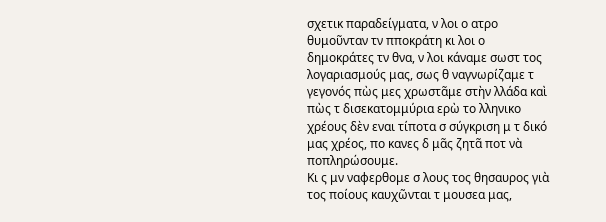σχετικ παραδείγματα, ν λοι ο ατρο θυμοῦνταν τν πποκράτη κι λοι ο δημοκράτες τν θνα, ν λοι κάναμε σωστ τος λογαριασμούς μας, σως θ ναγνωρίζαμε τ γεγονός πὼς μες χρωστᾶμε στὴν λλάδα καὶ πὼς τ δισεκατομμύρια ερὼ το λληνικο χρέους δὲν εναι τίποτα σ σύγκριση μ τ δικό μας χρέος, πο κανες δ μᾶς ζητᾶ ποτ νὰ ποπληρώσουμε.
Κι ς μν ναφερθομε σ λους τος θησαυρος γιὰ τος ποίους καυχῶνται τ μουσεα μας,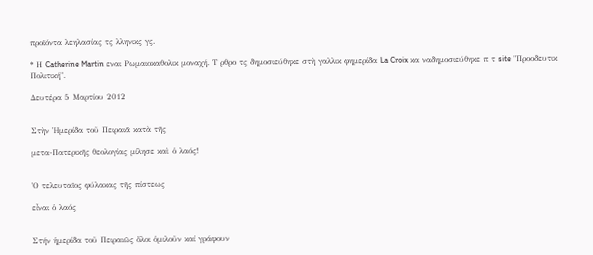προϊόντα λεηλασίας τς λληνικς γς.

* Η Catherine Martin εναι Ρωμαιοκαθολικ μοναχή. Τ ρθρο τς δημοσιεύθηκε στὴ γαλλικ φημερίδα La Croix κα ναδημοσιεύθηκε π τ site "Προοδευτικ Πολιτική".

Δευτέρα 5 Μαρτίου 2012


Στὴν Ἡμερίδα τοῦ Πειραιᾶ κατὰ τῆς

μετα-Πατερικῆς θεολογίας μίλησε καὶ ὁ λαός!


Ὁ τελευταῖος φύλακας τῆς πίστεως

εἶναι ὁ λαός


Στήν ἡμερίδα τοῦ Πειραιῶς ὅλοι ὁμιλοῦν καί γράφουν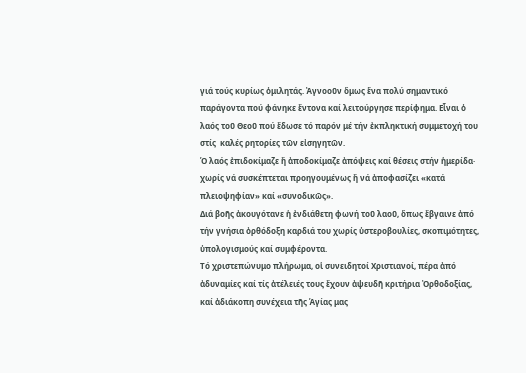γιά τούς κυρίως ὁμιλητάς. Ἀγνοοῦν ὅμως ἕνα πολύ σημαντικό παράγοντα πού φάνηκε ἔντονα καί λειτούργησε περίφημα. Εἶναι ὁ λαός τοῦ Θεοῦ πού ἔδωσε τό παρόν μέ τήν ἐκπληκτική συμμετοχή του στίς  καλές ρητορίες τῶν εἰσηγητῶν.
Ὁ λαός ἐπιδοκίμαζε ἤ ἀποδοκίμαζε ἀπόψεις καί θέσεις στήν ἡμερίδα· χωρίς νά συσκέπτεται προηγουμένως ἤ νά ἀποφασίζει «κατά πλειοψηφίαν» καί «συνοδικῶς».
Διά βοῆς ἀκουγότανε ἡ ἐνδιάθετη φωνή τοῦ λαοῦ, ὅπως ἔβγαινε ἀπό τήν γνήσια ὀρθόδοξη καρδιά του χωρίς ὑστεροβουλίες, σκοπιμότητες, ὑπολογισμούς καί συμφέροντα.
Τό χριστεπώνυμο πλήρωμα, οἱ συνειδητοί Χριστιανοί, πέρα ἀπό ἀδυναμίες καί τίς ἀτέλειές τους ἔχουν ἀψευδῆ κριτήρια Ὀρθοδοξίας, καί ἀδιάκοπη συνέχεια τῆς Ἁγίας μας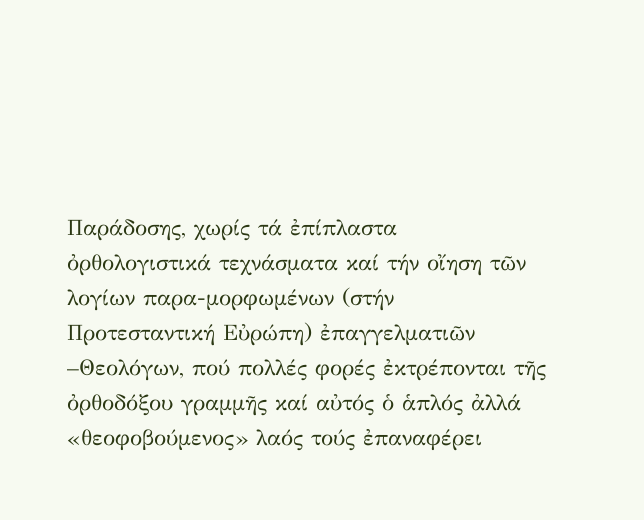Παράδοσης, χωρίς τά ἐπίπλαστα ὀρθολογιστικά τεχνάσματα καί τήν οἴηση τῶν λογίων παρα-μορφωμένων (στήν Προτεσταντική Εὐρώπη) ἐπαγγελματιῶν –Θεολόγων, πού πολλές φορές ἐκτρέπονται τῆς ὀρθοδόξου γραμμῆς καί αὐτός ὁ ἁπλός ἀλλά «θεοφοβούμενος» λαός τούς ἐπαναφέρει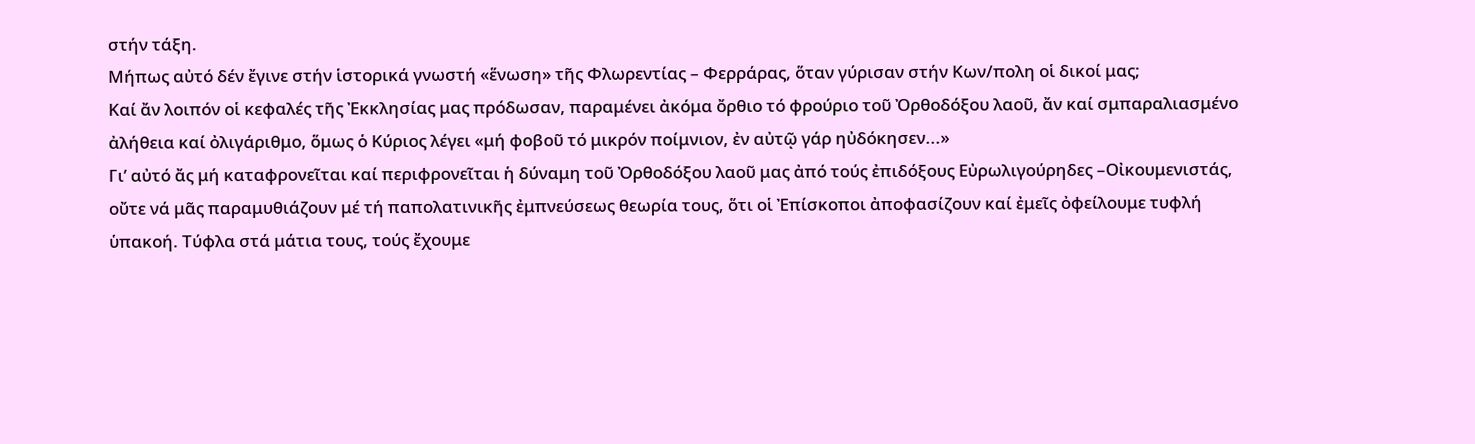στήν τάξη.
Μήπως αὐτό δέν ἔγινε στήν ἱστορικά γνωστή «ἕνωση» τῆς Φλωρεντίας – Φερράρας, ὅταν γύρισαν στήν Κων/πολη οἱ δικοί μας;
Καί ἄν λοιπόν οἱ κεφαλές τῆς Ἐκκλησίας μας πρόδωσαν, παραμένει ἀκόμα ὄρθιο τό φρούριο τοῦ Ὀρθοδόξου λαοῦ, ἄν καί σμπαραλιασμένο ἀλήθεια καί ὀλιγάριθμο, ὅμως ὁ Κύριος λέγει «μή φοβοῦ τό μικρόν ποίμνιον, ἐν αὐτῷ γάρ ηὐδόκησεν...»
Γι’ αὐτό ἄς μή καταφρονεῖται καί περιφρονεῖται ἡ δύναμη τοῦ Ὀρθοδόξου λαοῦ μας ἀπό τούς ἐπιδόξους Εὐρωλιγούρηδες –Οἰκουμενιστάς, οὔτε νά μᾶς παραμυθιάζουν μέ τή παπολατινικῆς ἐμπνεύσεως θεωρία τους, ὅτι οἱ Ἐπίσκοποι ἀποφασίζουν καί ἐμεῖς ὀφείλουμε τυφλή ὑπακοή. Τύφλα στά μάτια τους, τούς ἔχουμε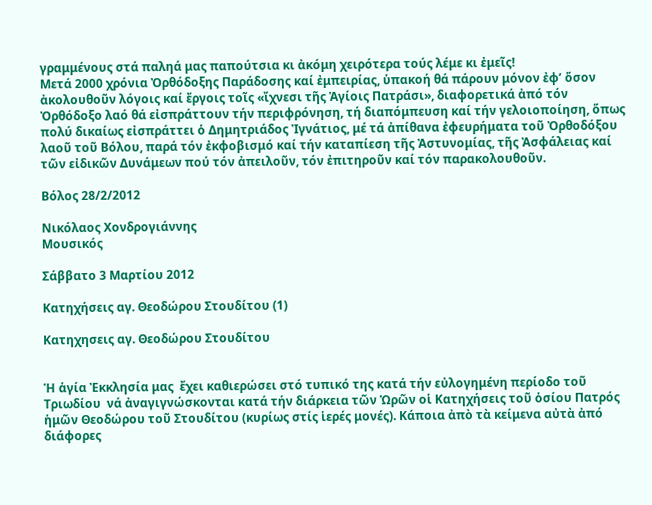γραμμένους στά παληά μας παπούτσια κι ἀκόμη χειρότερα τούς λέμε κι ἐμεῖς!
Μετά 2000 χρόνια Ὀρθόδοξης Παράδοσης καί ἐμπειρίας, ὑπακοή θά πάρουν μόνον ἐφ’ ὅσον ἀκολουθοῦν λόγοις καί ἔργοις τοῖς «ἴχνεσι τῆς Ἁγίοις Πατράσι», διαφορετικά ἀπό τόν Ὀρθόδοξο λαό θά εἰσπράττουν τήν περιφρόνηση, τή διαπόμπευση καί τήν γελοιοποίηση, ὅπως  πολύ δικαίως εἰσπράττει ὁ Δημητριάδος Ἰγνάτιος, μέ τά ἀπίθανα ἐφευρήματα τοῦ Ὀρθοδόξου λαοῦ τοῦ Βόλου, παρά τόν ἐκφοβισμό καί τήν καταπίεση τῆς Ἀστυνομίας, τῆς Ἀσφάλειας καί τῶν εἰδικῶν Δυνάμεων πού τόν ἀπειλοῦν, τόν ἐπιτηροῦν καί τόν παρακολουθοῦν.

Βόλος 28/2/2012

Νικόλαος Χονδρογιάννης
Μουσικός

Σάββατο 3 Μαρτίου 2012

Κατηχήσεις αγ. Θεοδώρου Στουδίτου (1)

Κατηχησεις αγ. Θεοδώρου Στουδίτου


Ἡ ἁγία Ἐκκλησία μας  ἔχει καθιερώσει στό τυπικό της κατά τήν εὐλογημένη περίοδο τοῦ Τριωδίου  νά ἀναγιγνώσκονται κατά τήν διάρκεια τῶν Ὡρῶν οἱ Κατηχήσεις τοῦ ὁσίου Πατρός ἡμῶν Θεοδώρου τοῦ Στουδίτου (κυρίως στίς ἱερές μονές). Κάποια ἀπὸ τὰ κείμενα αὐτὰ ἀπό διάφορες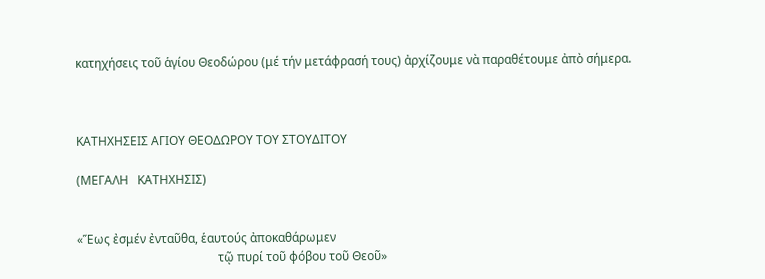κατηχήσεις τοῦ ἁγίου Θεοδώρου (μέ τήν μετάφρασή τους) ἀρχίζουμε νὰ παραθέτουμε ἀπὸ σήμερα.



ΚΑΤΗΧΗΣΕΙΣ ΑΓΙΟΥ ΘΕΟΔΩΡΟΥ ΤΟΥ ΣΤΟΥΔΙΤΟΥ

(ΜΕΓΑΛΗ   ΚΑΤΗΧΗΣΙΣ)


«Ἕως ἐσμέν ἐνταῦθα, ἑαυτούς ἀποκαθάρωμεν
                                               τῷ πυρί τοῦ φόβου τοῦ Θεοῦ»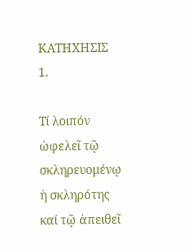ΚΑΤΗΧΗΣΙΣ 1.

Τί λοιπόν ὠφελεῖ τῷ σκληρευομένῳ ἡ σκληρότης καί τῷ ἀπειθεῖ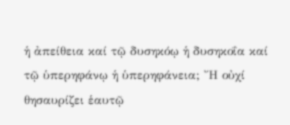ἡ ἀπείθεια καί τῷ δυσηκόῳ ἡ δυσηκοΐα καί τῷ ὑπερηφάνῳ ἡ ὑπερηφάνεια; Ἤ οὐχί θησαυρίζει ἑαυτῷ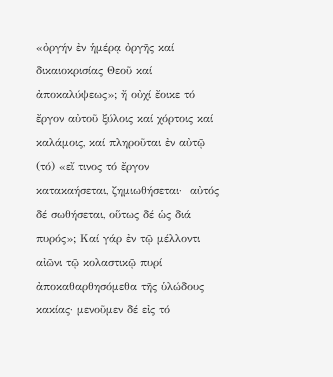«ὀργήν ἐν ἡμέρᾳ ὀργῆς καί δικαιοκρισίας Θεοῦ καί ἀποκαλύψεως»; ἤ οὐχί ἔοικε τό ἔργον αὐτοῦ ξύλοις καί χόρτοις καί καλάμοις, καί πληροῦται ἐν αὐτῷ (τό) «εἴ τινος τό ἔργον κατακαήσεται, ζημιωθήσεται·  αὐτός δέ σωθήσεται, οὕτως δέ ὡς διά πυρός»; Καί γάρ ἐν τῷ μέλλοντι αἰῶνι τῷ κολαστικῷ πυρί ἀποκαθαρθησόμεθα τῆς ὑλώδους κακίας· μενοῦμεν δέ εἰς τό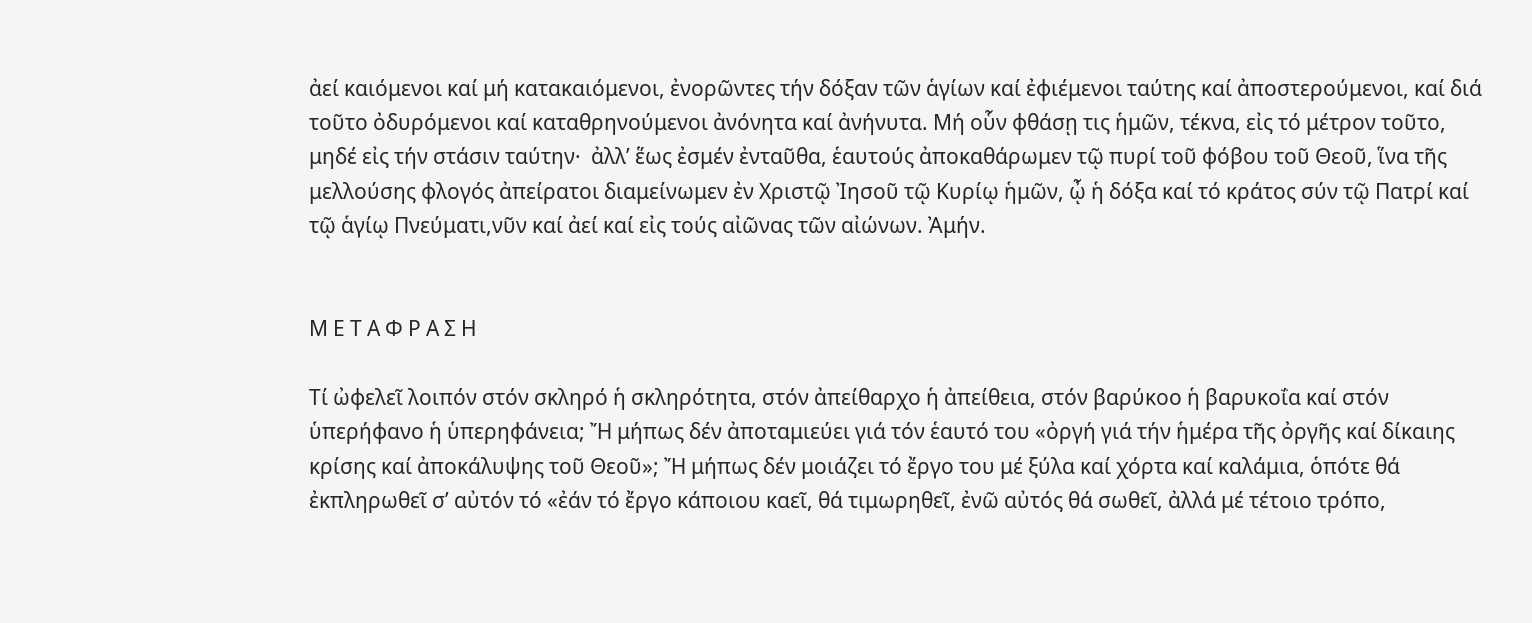ἀεί καιόμενοι καί μή κατακαιόμενοι, ἐνορῶντες τήν δόξαν τῶν ἁγίων καί ἐφιέμενοι ταύτης καί ἀποστερούμενοι, καί διά τοῦτο ὀδυρόμενοι καί καταθρηνούμενοι ἀνόνητα καί ἀνήνυτα. Μή οὗν φθάσῃ τις ἡμῶν, τέκνα, εἰς τό μέτρον τοῦτο, μηδέ εἰς τήν στάσιν ταύτην·  ἀλλ’ ἕως ἐσμέν ἐνταῦθα, ἑαυτούς ἀποκαθάρωμεν τῷ πυρί τοῦ φόβου τοῦ Θεοῦ, ἵνα τῆς μελλούσης φλογός ἀπείρατοι διαμείνωμεν ἐν Χριστῷ Ἰησοῦ τῷ Κυρίῳ ἡμῶν, ᾦ ἡ δόξα καί τό κράτος σύν τῷ Πατρί καί τῷ ἁγίῳ Πνεύματι,νῦν καί ἀεί καί εἰς τούς αἰῶνας τῶν αἰώνων. Ἀμήν.


Μ Ε Τ Α Φ Ρ Α Σ Η

Τί ὠφελεῖ λοιπόν στόν σκληρό ἡ σκληρότητα, στόν ἀπείθαρχο ἡ ἀπείθεια, στόν βαρύκοο ἡ βαρυκοΐα καί στόν ὑπερήφανο ἡ ὑπερηφάνεια; Ἤ μήπως δέν ἀποταμιεύει γιά τόν ἑαυτό του «ὀργή γιά τήν ἡμέρα τῆς ὀργῆς καί δίκαιης κρίσης καί ἀποκάλυψης τοῦ Θεοῦ»; Ἤ μήπως δέν μοιάζει τό ἔργο του μέ ξύλα καί χόρτα καί καλάμια, ὁπότε θά ἐκπληρωθεῖ σ’ αὐτόν τό «ἐάν τό ἔργο κάποιου καεῖ, θά τιμωρηθεῖ, ἐνῶ αὐτός θά σωθεῖ, ἀλλά μέ τέτοιο τρόπο,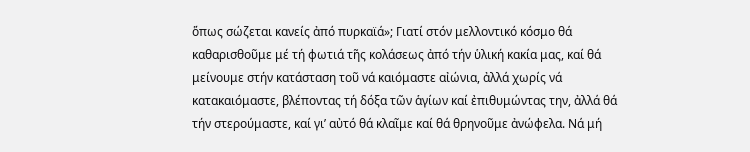ὅπως σώζεται κανείς ἀπό πυρκαϊά»; Γιατί στόν μελλοντικό κόσμο θά καθαρισθοῦμε μέ τή φωτιά τῆς κολάσεως ἀπό τήν ὑλική κακία μας, καί θά μείνουμε στήν κατάσταση τοῦ νά καιόμαστε αἰώνια, ἀλλά χωρίς νά κατακαιόμαστε, βλέποντας τή δόξα τῶν ἁγίων καί ἐπιθυμώντας την, ἀλλά θά τήν στερούμαστε, καί γι’ αὐτό θά κλαῖμε καί θά θρηνοῦμε ἀνώφελα. Νά μή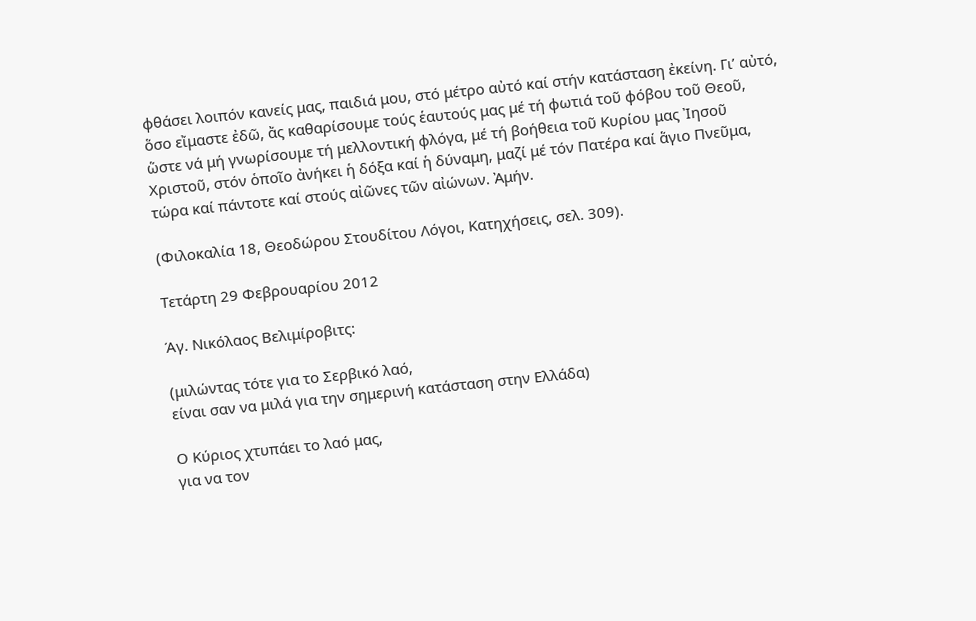φθάσει λοιπόν κανείς μας, παιδιά μου, στό μέτρο αὐτό καί στήν κατάσταση ἐκείνη. Γι’ αὐτό, ὅσο εἴμαστε ἐδῶ, ἄς καθαρίσουμε τούς ἑαυτούς μας μέ τή φωτιά τοῦ φόβου τοῦ Θεοῦ, ὥστε νά μή γνωρίσουμε τή μελλοντική φλόγα, μέ τή βοήθεια τοῦ Κυρίου μας Ἰησοῦ Χριστοῦ, στόν ὁποῖο ἀνήκει ἡ δόξα καί ἡ δύναμη, μαζί μέ τόν Πατέρα καί ἅγιο Πνεῦμα, τώρα καί πάντοτε καί στούς αἰῶνες τῶν αἰώνων. Ἀμήν.

(Φιλοκαλία 18, Θεοδώρου Στουδίτου Λόγοι, Κατηχήσεις, σελ. 309).

Τετάρτη 29 Φεβρουαρίου 2012

Άγ. Νικόλαος Βελιμίροβιτς:

(μιλώντας τότε για το Σερβικό λαό,
είναι σαν να μιλά για την σημερινή κατάσταση στην Ελλάδα)

Ο Κύριος χτυπάει το λαό μας,
για να τον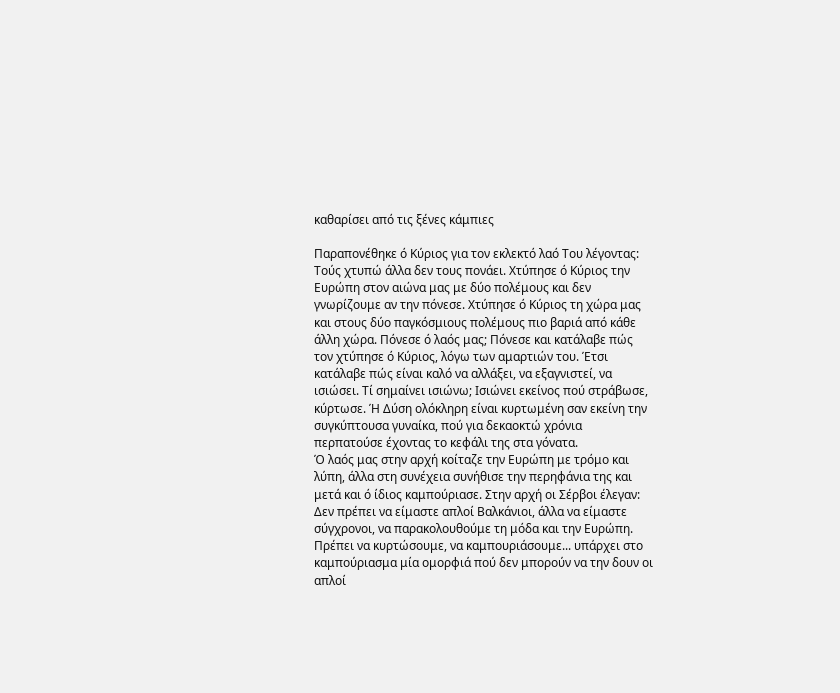καθαρίσει από τις ξένες κάμπιες

Παραπονέθηκε ό Κύριος για τον εκλεκτό λαό Του λέγοντας: Τούς χτυπώ άλλα δεν τους πονάει. Χτύπησε ό Κύριος την Ευρώπη στον αιώνα μας με δύο πολέμους και δεν γνωρίζουμε αν την πόνεσε. Χτύπησε ό Κύριος τη χώρα μας και στους δύο παγκόσμιους πολέμους πιο βαριά από κάθε άλλη χώρα. Πόνεσε ό λαός μας; Πόνεσε και κατάλαβε πώς τον χτύπησε ό Κύριος, λόγω των αμαρτιών του. Έτσι κατάλαβε πώς είναι καλό να αλλάξει, να εξαγνιστεί, να ισιώσει. Τί σημαίνει ισιώνω; Ισιώνει εκείνος πού στράβωσε, κύρτωσε. Ή Δύση ολόκληρη είναι κυρτωμένη σαν εκείνη την συγκύπτουσα γυναίκα, πού για δεκαοκτώ χρόνια περπατούσε έχοντας το κεφάλι της στα γόνατα.
Ό λαός μας στην αρχή κοίταζε την Ευρώπη με τρόμο και λύπη, άλλα στη συνέχεια συνήθισε την περηφάνια της και μετά και ό ίδιος καμπούριασε. Στην αρχή οι Σέρβοι έλεγαν: Δεν πρέπει να είμαστε απλοί Βαλκάνιοι, άλλα να είμαστε σύγχρονοι, να παρακολουθούμε τη μόδα και την Ευρώπη.
Πρέπει να κυρτώσουμε, να καμπουριάσουμε... υπάρχει στο καμπούριασμα μία ομορφιά πού δεν μπορούν να την δουν οι απλοί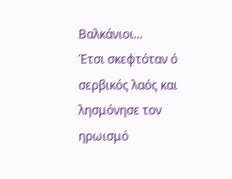Βαλκάνιοι...
Έτσι σκεφτόταν ό σερβικός λαός και λησμόνησε τον ηρωισμό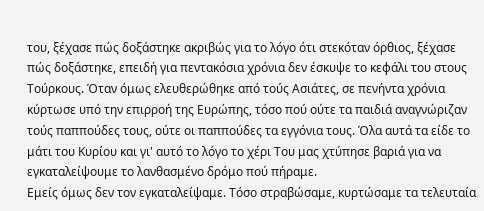του, ξέχασε πώς δοξάστηκε ακριβώς για το λόγο ότι στεκόταν όρθιος, ξέχασε πώς δοξάστηκε, επειδή για πεντακόσια χρόνια δεν έσκυψε το κεφάλι του στους Τούρκους. Όταν όμως ελευθερώθηκε από τούς Ασιάτες, σε πενήντα χρόνια κύρτωσε υπό την επιρροή της Ευρώπης, τόσο πού ούτε τα παιδιά αναγνώριζαν τούς παππούδες τους, ούτε οι παππούδες τα εγγόνια τους. Όλα αυτά τα είδε το μάτι του Κυρίου και γι' αυτό το λόγο το χέρι Του μας χτύπησε βαριά για να εγκαταλείψουμε το λανθασμένο δρόμο πού πήραμε.
Εμείς όμως δεν τον εγκαταλείψαμε. Τόσο στραβώσαμε, κυρτώσαμε τα τελευταία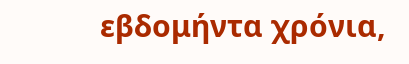εβδομήντα χρόνια,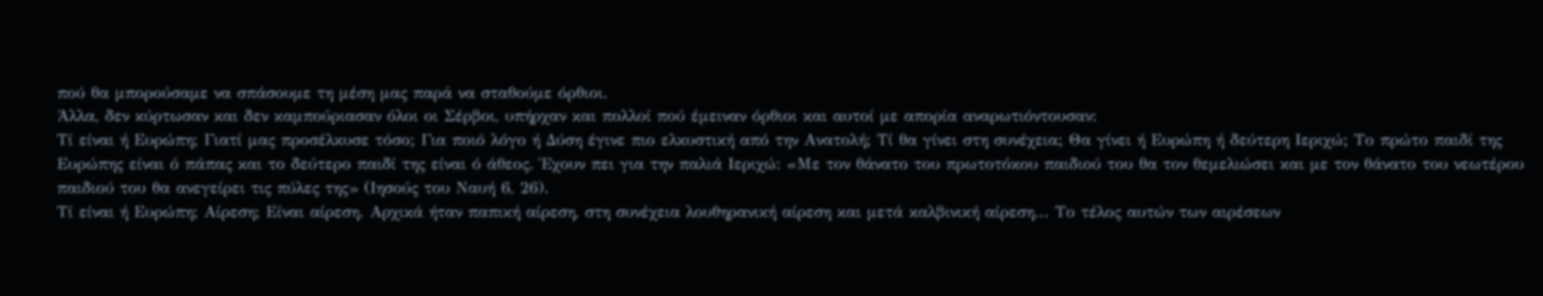πού θα μπορούσαμε να σπάσουμε τη μέση μας παρά να σταθούμε όρθιοι.
Άλλα, δεν κύρτωσαν και δεν καμπούριασαν όλοι οι Σέρβοι, υπήρχαν και πολλοί πού έμειναν όρθιοι και αυτοί με απορία αναρωτιόντουσαν:
Τί είναι ή Ευρώπη; Γιατί μας προσέλκυσε τόσο; Για ποιό λόγο ή Δύση έγινε πιο ελκυστική από την Ανατολή; Τί θα γίνει στη συνέχεια; Θα γίνει ή Ευρώπη ή δεύτερη Ιεριχώ; Το πρώτο παιδί της Ευρώπης είναι ό πάπας και το δεύτερο παιδί της είναι ό άθεος. Έχουν πει για την παλιά Ιεριχώ: «Με τον θάνατο του πρωτοτόκου παιδιού του θα τον θεμελιώσει και με τον θάνατο του νεωτέρου παιδιού του θα ανεγείρει τις πύλες της» (Ιησούς του Ναυή 6, 26).
Τί είναι ή Ευρώπη; Αίρεση; Είναι αίρεση. Αρχικά ήταν παπική αίρεση, στη συνέχεια λουθηρανική αίρεση και μετά καλβινική αίρεση... Το τέλος αυτών των αιρέσεων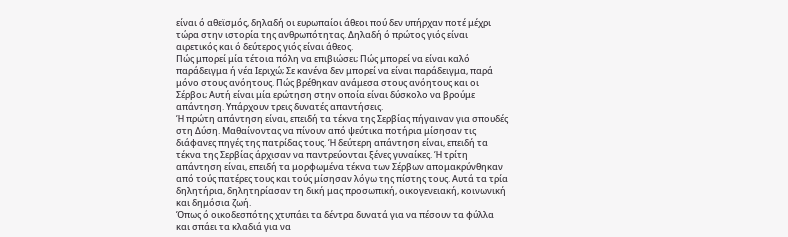είναι ό αθεϊσμός, δηλαδή οι ευρωπαίοι άθεοι πού δεν υπήρχαν ποτέ μέχρι τώρα στην ιστορία της ανθρωπότητας. Δηλαδή ό πρώτος γιός είναι αιρετικός και ό δεύτερος γιός είναι άθεος.
Πώς μπορεί μία τέτοια πόλη να επιβιώσει; Πώς μπορεί να είναι καλό παράδειγμα ή νέα Ιεριχώ; Σε κανένα δεν μπορεί να είναι παράδειγμα, παρά μόνο στους ανόητους. Πώς βρέθηκαν ανάμεσα στους ανόητους και οι Σέρβοι; Αυτή είναι μία ερώτηση στην οποία είναι δύσκολο να βρούμε απάντηση. Υπάρχουν τρεις δυνατές απαντήσεις.
Ή πρώτη απάντηση είναι, επειδή τα τέκνα της Σερβίας πήγαιναν για σπουδές στη Δύση. Μαθαίνοντας να πίνουν από ψεύτικα ποτήρια μίσησαν τις διάφανες πηγές της πατρίδας τους. Ή δεύτερη απάντηση είναι, επειδή τα τέκνα της Σερβίας άρχισαν να παντρεύονται ξένες γυναίκες. Ή τρίτη απάντηση είναι, επειδή τα μορφωμένα τέκνα των Σέρβων απομακρύνθηκαν από τούς πατέρες τους και τούς μίσησαν λόγω της πίστης τους. Αυτά τα τρία δηλητήρια, δηλητηρίασαν τη δική μας προσωπική, οικογενειακή, κοινωνική και δημόσια ζωή.
Όπως ό οικοδεσπότης χτυπάει τα δέντρα δυνατά για να πέσουν τα φύλλα και σπάει τα κλαδιά για να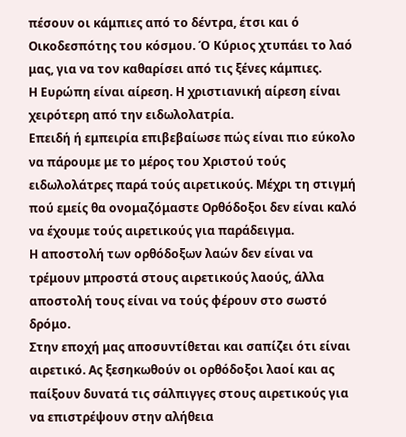πέσουν οι κάμπιες από το δέντρα, έτσι και ό Οικοδεσπότης του κόσμου. Ό Κύριος χτυπάει το λαό μας, για να τον καθαρίσει από τις ξένες κάμπιες.
Η Ευρώπη είναι αίρεση. Η χριστιανική αίρεση είναι χειρότερη από την ειδωλολατρία.
Επειδή ή εμπειρία επιβεβαίωσε πώς είναι πιο εύκολο να πάρουμε με το μέρος του Χριστού τούς ειδωλολάτρες παρά τούς αιρετικούς. Μέχρι τη στιγμή πού εμείς θα ονομαζόμαστε Ορθόδοξοι δεν είναι καλό να έχουμε τούς αιρετικούς για παράδειγμα.
Η αποστολή των ορθόδοξων λαών δεν είναι να τρέμουν μπροστά στους αιρετικούς λαούς, άλλα αποστολή τους είναι να τούς φέρουν στο σωστό δρόμο.
Στην εποχή μας αποσυντίθεται και σαπίζει ότι είναι αιρετικό. Ας ξεσηκωθούν οι ορθόδοξοι λαοί και ας παίξουν δυνατά τις σάλπιγγες στους αιρετικούς για να επιστρέψουν στην αλήθεια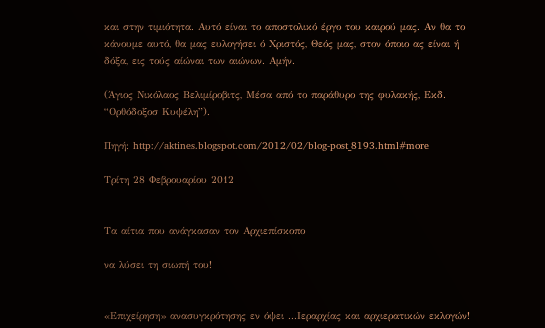και στην τιμιότητα. Αυτό είναι το αποστολικό έργο του καιρού μας. Αν θα το κάνουμε αυτό, θα μας ευλογήσει ό Χριστός, Θεός μας, στον όποιο ας είναι ή δόξα, εις τούς αίώναι των αιώνων. Αμήν.

(Άγιος Νικόλαος Βελιμίροβιτς, Μέσα από το παράθυρο της φυλακής, Εκδ.  “Ορθόδοξοσ Κυψέλη”).

Πηγή: http://aktines.blogspot.com/2012/02/blog-post_8193.html#more

Τρίτη 28 Φεβρουαρίου 2012


Τα αίτια που ανάγκασαν τον Αρχιεπίσκοπο

να λύσει τη σιωπή του!


«Επιχείρηση» ανασυγκρότησης εν όψει ...Ιεραρχίας και αρχιερατικών εκλογών!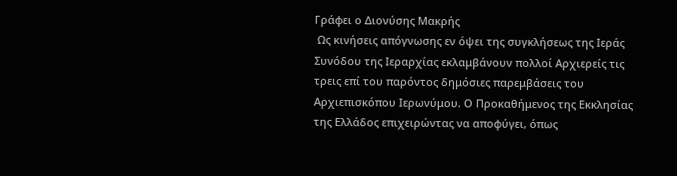Γράφει ο Διονύσης Μακρής
 Ως κινήσεις απόγνωσης εν όψει της συγκλήσεως της Ιεράς Συνόδου της Ιεραρχίας εκλαμβάνουν πολλοί Αρχιερείς τις τρεις επί του παρόντος δημόσιες παρεμβάσεις του Αρχιεπισκόπου Ιερωνύμου. Ο Προκαθήμενος της Εκκλησίας της Ελλάδος επιχειρώντας να αποφύγει, όπως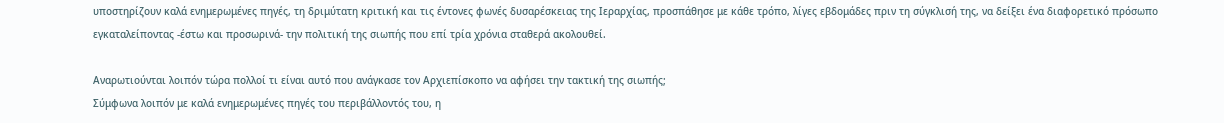υποστηρίζουν καλά ενημερωμένες πηγές, τη δριμύτατη κριτική και τις έντονες φωνές δυσαρέσκειας της Ιεραρχίας, προσπάθησε με κάθε τρόπο, λίγες εβδομάδες πριν τη σύγκλισή της, να δείξει ένα διαφορετικό πρόσωπο εγκαταλείποντας -έστω και προσωρινά- την πολιτική της σιωπής που επί τρία χρόνια σταθερά ακολουθεί.

Αναρωτιούνται λοιπόν τώρα πολλοί τι είναι αυτό που ανάγκασε τον Αρχιεπίσκοπο να αφήσει την τακτική της σιωπής;
Σύμφωνα λοιπόν με καλά ενημερωμένες πηγές του περιβάλλοντός του, η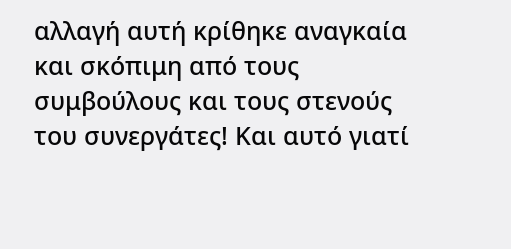αλλαγή αυτή κρίθηκε αναγκαία και σκόπιμη από τους συμβούλους και τους στενούς του συνεργάτες! Και αυτό γιατί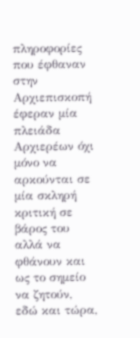πληροφορίες που έφθαναν στην Αρχιεπισκοπή έφεραν μία πλειάδα Αρχιερέων όχι μόνο να αρκούνται σε μία σκληρή κριτική σε βάρος του αλλά να φθάνουν και ως το σημείο να ζητούν, εδώ και τώρα,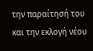την παραίτησή του και την εκλογή νέου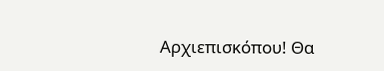Αρχιεπισκόπου! Θα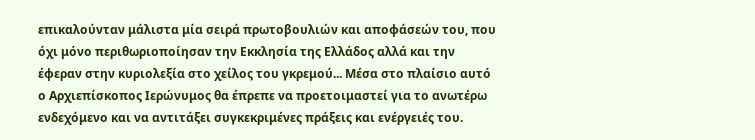επικαλούνταν μάλιστα μία σειρά πρωτοβουλιών και αποφάσεών του, που όχι μόνο περιθωριοποίησαν την Εκκλησία της Ελλάδος αλλά και την έφεραν στην κυριολεξία στο χείλος του γκρεμού... Μέσα στο πλαίσιο αυτό ο Αρχιεπίσκοπος Ιερώνυμος θα έπρεπε να προετοιμαστεί για το ανωτέρω ενδεχόμενο και να αντιτάξει συγκεκριμένες πράξεις και ενέργειές του.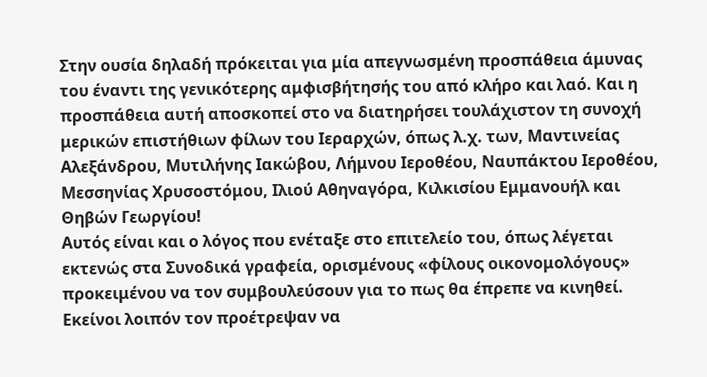Στην ουσία δηλαδή πρόκειται για μία απεγνωσμένη προσπάθεια άμυνας του έναντι της γενικότερης αμφισβήτησής του από κλήρο και λαό. Και η προσπάθεια αυτή αποσκοπεί στο να διατηρήσει τουλάχιστον τη συνοχή μερικών επιστήθιων φίλων του Ιεραρχών, όπως λ.χ. των, Μαντινείας Αλεξάνδρου, Μυτιλήνης Ιακώβου, Λήμνου Ιεροθέου, Ναυπάκτου Ιεροθέου, Μεσσηνίας Χρυσοστόμου, Ιλιού Αθηναγόρα, Κιλκισίου Εμμανουήλ και Θηβών Γεωργίου!
Αυτός είναι και ο λόγος που ενέταξε στο επιτελείο του, όπως λέγεται εκτενώς στα Συνοδικά γραφεία, ορισμένους «φίλους οικονομολόγους» προκειμένου να τον συμβουλεύσουν για το πως θα έπρεπε να κινηθεί. Εκείνοι λοιπόν τον προέτρεψαν να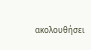ακολουθήσει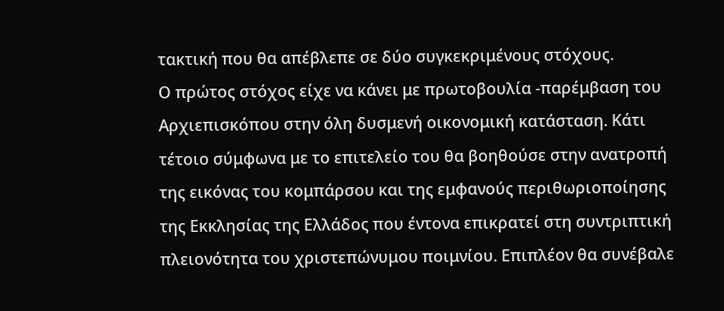τακτική που θα απέβλεπε σε δύο συγκεκριμένους στόχους.
Ο πρώτος στόχος είχε να κάνει με πρωτοβουλία -παρέμβαση του Αρχιεπισκόπου στην όλη δυσμενή οικονομική κατάσταση. Κάτι τέτοιο σύμφωνα με το επιτελείο του θα βοηθούσε στην ανατροπή της εικόνας του κομπάρσου και της εμφανούς περιθωριοποίησης της Εκκλησίας της Ελλάδος που έντονα επικρατεί στη συντριπτική πλειονότητα του χριστεπώνυμου ποιμνίου. Επιπλέον θα συνέβαλε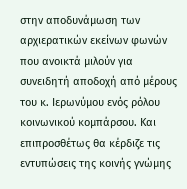στην αποδυνάμωση των αρχιερατικών εκείνων φωνών που ανοικτά μιλούν για συνειδητή αποδοχή από μέρους του κ. Ιερωνύμου ενός ρόλου κοινωνικού κομπάρσου. Και επιπροσθέτως θα κέρδιζε τις εντυπώσεις της κοινής γνώμης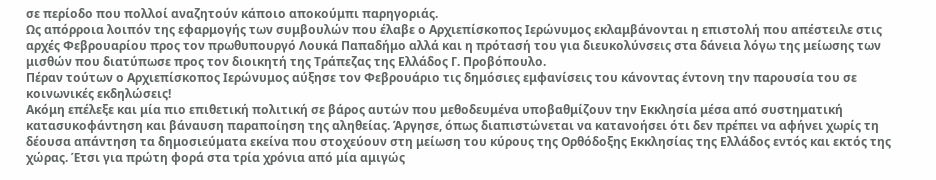σε περίοδο που πολλοί αναζητούν κάποιο αποκούμπι παρηγοριάς.
Ως απόρροια λοιπόν της εφαρμογής των συμβουλών που έλαβε ο Αρχιεπίσκοπος Ιερώνυμος εκλαμβάνονται η επιστολή που απέστειλε στις αρχές Φεβρουαρίου προς τον πρωθυπουργό Λουκά Παπαδήμο αλλά και η πρότασή του για διευκολύνσεις στα δάνεια λόγω της μείωσης των μισθών που διατύπωσε προς τον διοικητή της Τράπεζας της Ελλάδος Γ. Προβόπουλο.
Πέραν τούτων ο Αρχιεπίσκοπος Ιερώνυμος αύξησε τον Φεβρουάριο τις δημόσιες εμφανίσεις του κάνοντας έντονη την παρουσία του σε κοινωνικές εκδηλώσεις!
Ακόμη επέλεξε και μία πιο επιθετική πολιτική σε βάρος αυτών που μεθοδευμένα υποβαθμίζουν την Εκκλησία μέσα από συστηματική κατασυκοφάντηση και βάναυση παραποίηση της αληθείας. Άργησε, όπως διαπιστώνεται να κατανοήσει ότι δεν πρέπει να αφήνει χωρίς τη δέουσα απάντηση τα δημοσιεύματα εκείνα που στοχεύουν στη μείωση του κύρους της Ορθόδοξης Εκκλησίας της Ελλάδος εντός και εκτός της χώρας. Έτσι για πρώτη φορά στα τρία χρόνια από μία αμιγώς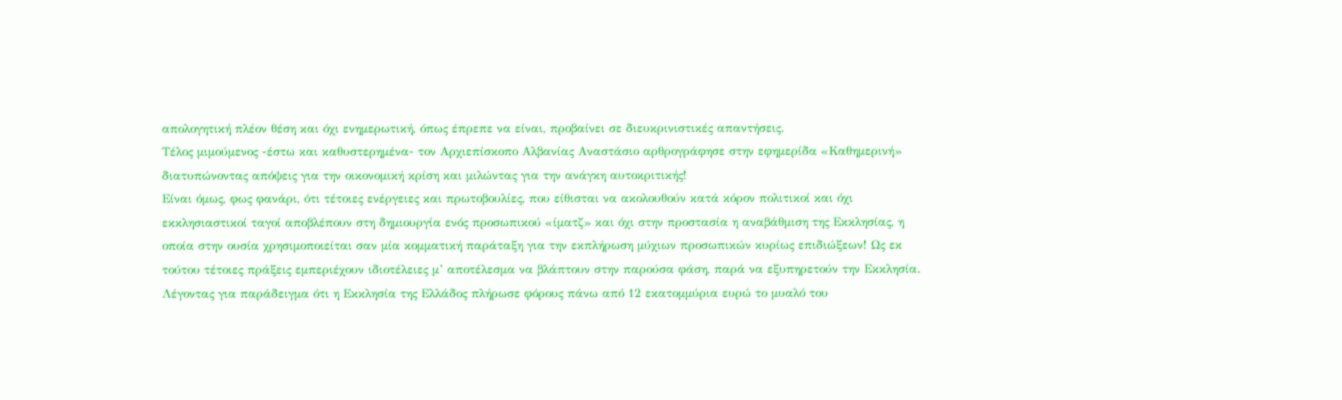απολογητική πλέον θέση και όχι ενημερωτική, όπως έπρεπε να είναι, προβαίνει σε διευκρινιστικές απαντήσεις.
Τέλος μιμούμενος -έστω και καθυστερημένα- τον Αρχιεπίσκοπο Αλβανίας Αναστάσιο αρθρογράφησε στην εφημερίδα «Καθημερινή» διατυπώνοντας απόψεις για την οικονομική κρίση και μιλώντας για την ανάγκη αυτοκριτικής!
Είναι όμως, φως φανάρι, ότι τέτοιες ενέργειες και πρωτοβουλίες, που είθισται να ακολουθούν κατά κόρον πολιτικοί και όχι εκκλησιαστικοί ταγοί αποβλέπουν στη δημιουργία ενός προσωπικού «ίματζ» και όχι στην προστασία η αναβάθμιση της Εκκλησίας, η οποία στην ουσία χρησιμοποιείται σαν μία κομματική παράταξη για την εκπλήρωση μύχιων προσωπικών κυρίως επιδιώξεων! Ως εκ τούτου τέτοιες πράξεις εμπεριέχουν ιδιοτέλειες μ’ αποτέλεσμα να βλάπτουν στην παρούσα φάση, παρά να εξυπηρετούν την Εκκλησία.
Λέγοντας για παράδειγμα ότι η Εκκλησία της Ελλάδος πλήρωσε φόρους πάνω από 12 εκατομμύρια ευρώ το μυαλό του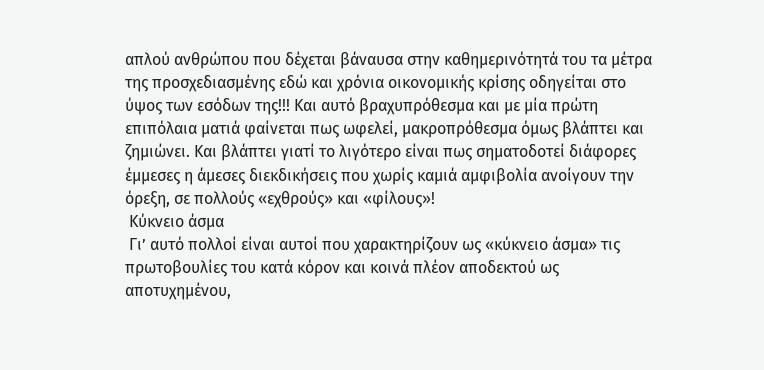απλού ανθρώπου που δέχεται βάναυσα στην καθημερινότητά του τα μέτρα της προσχεδιασμένης εδώ και χρόνια οικονομικής κρίσης οδηγείται στο ύψος των εσόδων της!!! Και αυτό βραχυπρόθεσμα και με μία πρώτη επιπόλαια ματιά φαίνεται πως ωφελεί, μακροπρόθεσμα όμως βλάπτει και ζημιώνει. Και βλάπτει γιατί το λιγότερο είναι πως σηματοδοτεί διάφορες έμμεσες η άμεσες διεκδικήσεις που χωρίς καμιά αμφιβολία ανοίγουν την όρεξη, σε πολλούς «εχθρούς» και «φίλους»!
 Κύκνειο άσμα
 Γι’ αυτό πολλοί είναι αυτοί που χαρακτηρίζουν ως «κύκνειο άσμα» τις πρωτοβουλίες του κατά κόρον και κοινά πλέον αποδεκτού ως αποτυχημένου,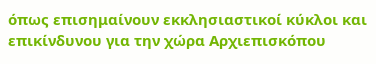όπως επισημαίνουν εκκλησιαστικοί κύκλοι και επικίνδυνου για την χώρα Αρχιεπισκόπου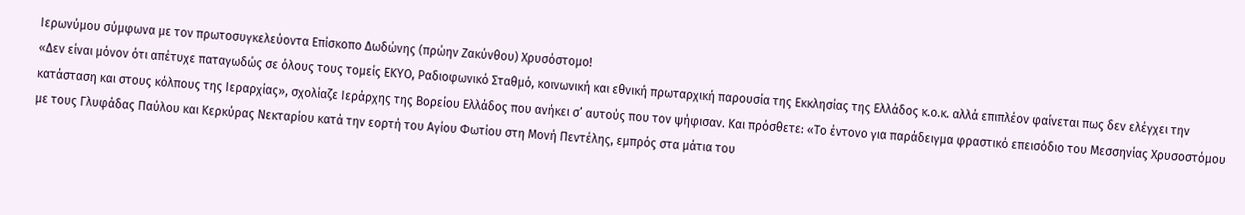Ιερωνύμου σύμφωνα με τον πρωτοσυγκελεύοντα Επίσκοπο Δωδώνης (πρώην Ζακύνθου) Χρυσόστομο!
«Δεν είναι μόνον ότι απέτυχε παταγωδώς σε όλους τους τομείς ΕΚΥΟ, Ραδιοφωνικό Σταθμό, κοινωνική και εθνική πρωταρχική παρουσία της Εκκλησίας της Ελλάδος κ.ο.κ. αλλά επιπλέον φαίνεται πως δεν ελέγχει την κατάσταση και στους κόλπους της Ιεραρχίας», σχολίαζε Ιεράρχης της Βορείου Ελλάδος που ανήκει σ’ αυτούς που τον ψήφισαν. Και πρόσθετε: «Το έντονο για παράδειγμα φραστικό επεισόδιο του Μεσσηνίας Χρυσοστόμου με τους Γλυφάδας Παύλου και Κερκύρας Νεκταρίου κατά την εορτή του Αγίου Φωτίου στη Μονή Πεντέλης, εμπρός στα μάτια του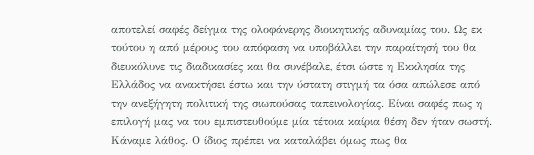αποτελεί σαφές δείγμα της ολοφάνερης διοικητικής αδυναμίας του. Ως εκ τούτου η από μέρους του απόφαση να υποβάλλει την παραίτησή του θα διευκόλυνε τις διαδικασίες και θα συνέβαλε, έτσι ώστε η Εκκλησία της Ελλάδος να ανακτήσει έστω και την ύστατη στιγμή τα όσα απώλεσε από την ανεξήγητη πολιτική της σιωπούσας ταπεινολογίας. Είναι σαφές πως η επιλογή μας να του εμπιστευθούμε μία τέτοια καίρια θέση δεν ήταν σωστή. Κάναμε λάθος. Ο ίδιος πρέπει να καταλάβει όμως πως θα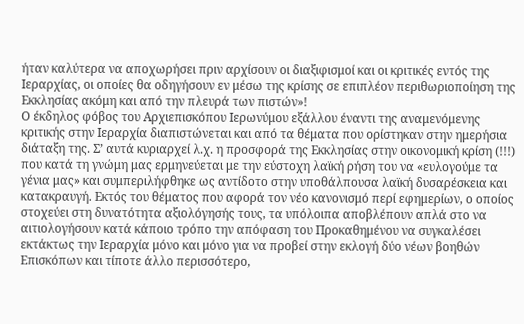ήταν καλύτερα να αποχωρήσει πριν αρχίσουν οι διαξιφισμοί και οι κριτικές εντός της Ιεραρχίας, οι οποίες θα οδηγήσουν εν μέσω της κρίσης σε επιπλέον περιθωριοποίηση της Εκκλησίας ακόμη και από την πλευρά των πιστών»!
Ο έκδηλος φόβος του Αρχιεπισκόπου Ιερωνύμου εξάλλου έναντι της αναμενόμενης κριτικής στην Ιεραρχία διαπιστώνεται και από τα θέματα που ορίστηκαν στην ημερήσια διάταξη της. Σ’ αυτά κυριαρχεί λ.χ. η προσφορά της Εκκλησίας στην οικονομική κρίση (!!!) που κατά τη γνώμη μας ερμηνεύεται με την εύστοχη λαϊκή ρήση του να «ευλογούμε τα γένια μας» και συμπεριλήφθηκε ως αντίδοτο στην υποθάλπουσα λαϊκή δυσαρέσκεια και κατακραυγή. Εκτός του θέματος που αφορά τον νέο κανονισμό περί εφημερίων, ο οποίος στοχεύει στη δυνατότητα αξιολόγησής τους, τα υπόλοιπα αποβλέπουν απλά στο να αιτιολογήσουν κατά κάποιο τρόπο την απόφαση του Προκαθημένου να συγκαλέσει εκτάκτως την Ιεραρχία μόνο και μόνο για να προβεί στην εκλογή δύο νέων βοηθών Επισκόπων και τίποτε άλλο περισσότερο,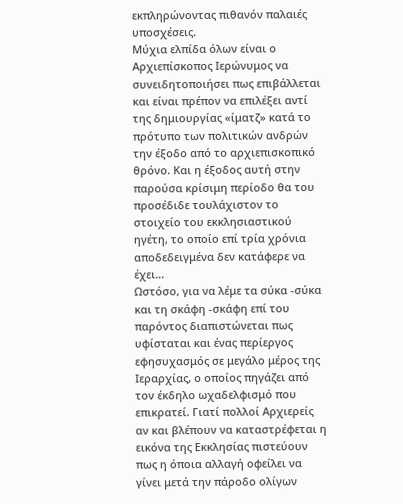εκπληρώνοντας πιθανόν παλαιές υποσχέσεις.
Μύχια ελπίδα όλων είναι ο Αρχιεπίσκοπος Ιερώνυμος να συνειδητοποιήσει πως επιβάλλεται και είναι πρέπον να επιλέξει αντί της δημιουργίας «ίματζ» κατά το πρότυπο των πολιτικών ανδρών την έξοδο από το αρχιεπισκοπικό θρόνο. Και η έξοδος αυτή στην παρούσα κρίσιμη περίοδο θα του προσέδιδε τουλάχιστον το στοιχείο του εκκλησιαστικού ηγέτη, το οποίο επί τρία χρόνια αποδεδειγμένα δεν κατάφερε να έχει...
Ωστόσο, για να λέμε τα σύκα -σύκα και τη σκάφη -σκάφη επί του παρόντος διαπιστώνεται πως υφίσταται και ένας περίεργος εφησυχασμός σε μεγάλο μέρος της Ιεραρχίας, ο οποίος πηγάζει από τον έκδηλο ωχαδελφισμό που επικρατεί. Γιατί πολλοί Αρχιερείς αν και βλέπουν να καταστρέφεται η εικόνα της Εκκλησίας πιστεύουν πως η όποια αλλαγή οφείλει να γίνει μετά την πάροδο ολίγων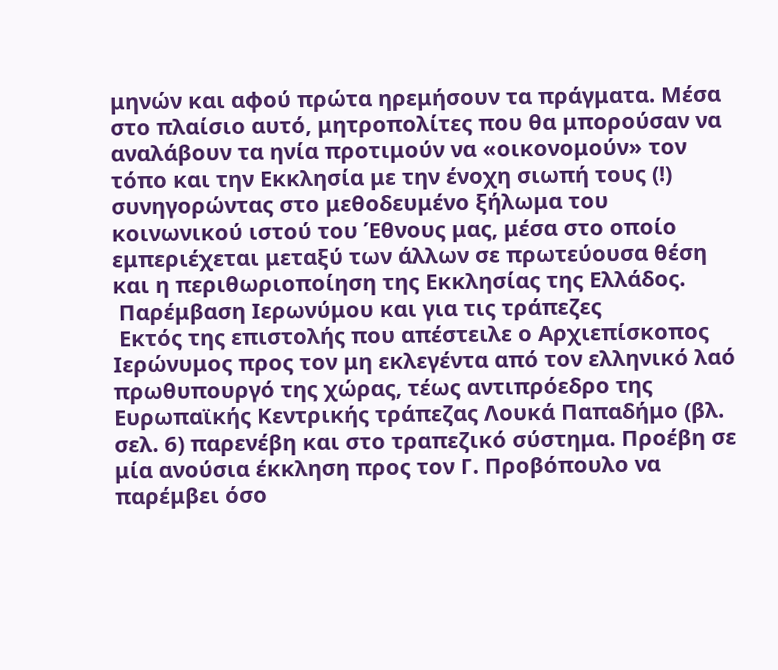μηνών και αφού πρώτα ηρεμήσουν τα πράγματα. Μέσα στο πλαίσιο αυτό, μητροπολίτες που θα μπορούσαν να αναλάβουν τα ηνία προτιμούν να «οικονομούν» τον τόπο και την Εκκλησία με την ένοχη σιωπή τους (!) συνηγορώντας στο μεθοδευμένο ξήλωμα του κοινωνικού ιστού του Έθνους μας, μέσα στο οποίο εμπεριέχεται μεταξύ των άλλων σε πρωτεύουσα θέση και η περιθωριοποίηση της Εκκλησίας της Ελλάδος.
 Παρέμβαση Ιερωνύμου και για τις τράπεζες
 Εκτός της επιστολής που απέστειλε ο Αρχιεπίσκοπος Ιερώνυμος προς τον μη εκλεγέντα από τον ελληνικό λαό πρωθυπουργό της χώρας, τέως αντιπρόεδρο της Ευρωπαϊκής Κεντρικής τράπεζας Λουκά Παπαδήμο (βλ. σελ. 6) παρενέβη και στο τραπεζικό σύστημα. Προέβη σε μία ανούσια έκκληση προς τον Γ. Προβόπουλο να παρέμβει όσο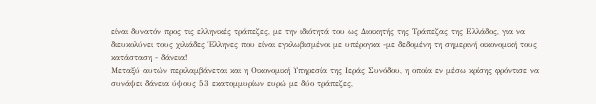είναι δυνατόν προς τις ελληνικές τράπεζες, με την ιδιότητά του ως Διοικητής της Τράπεζας της Ελλάδος, για να διευκολύνει τους χιλιάδες Έλληνες που είναι εγκλωβισμένοι με υπέρογκα -με δεδομένη τη σημερινή οικονομική τους κατάσταση - δάνεια!
Μεταξύ αυτών περιλαμβάνεται και η Οικονομική Υπηρεσία της Ιεράς Συνόδου, η οποία εν μέσω κρίσης φρόντισε να συνάψει δάνεια ύψους 53 εκατομμυρίων ευρώ με δύο τράπεζες,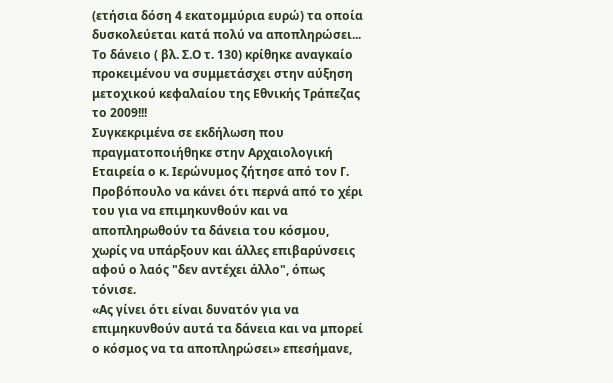(ετήσια δόση 4 εκατομμύρια ευρώ) τα οποία δυσκολεύεται κατά πολύ να αποπληρώσει... Το δάνειο ( βλ. Σ.Ο τ. 130) κρίθηκε αναγκαίο προκειμένου να συμμετάσχει στην αύξηση μετοχικού κεφαλαίου της Εθνικής Τράπεζας το 2009!!!
Συγκεκριμένα σε εκδήλωση που πραγματοποιήθηκε στην Αρχαιολογική Εταιρεία ο κ. Ιερώνυμος ζήτησε από τον Γ. Προβόπουλο να κάνει ότι περνά από το χέρι του για να επιμηκυνθούν και να αποπληρωθούν τα δάνεια του κόσμου, χωρίς να υπάρξουν και άλλες επιβαρύνσεις αφού ο λαός "δεν αντέχει άλλο", όπως τόνισε.
«Ας γίνει ότι είναι δυνατόν για να επιμηκυνθούν αυτά τα δάνεια και να μπορεί ο κόσμος να τα αποπληρώσει» επεσήμανε,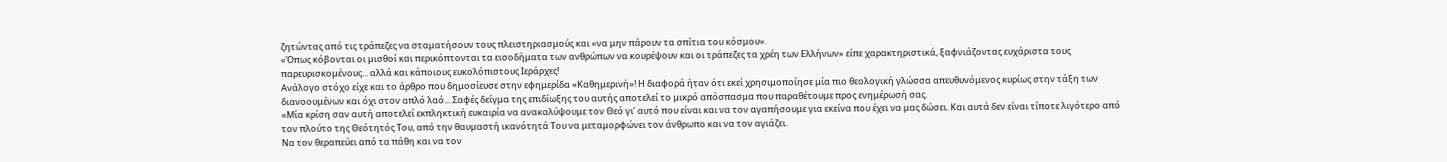ζητώντας από τις τράπεζες να σταματήσουν τους πλειστηριασμούς και «να μην πάρουν τα σπίτια του κόσμου».
«Όπως κόβονται οι μισθοί και περικόπτονται τα εισοδήματα των ανθρώπων να κουρέψουν και οι τράπεζες τα χρέη των Ελλήνων» είπε χαρακτηριστικά, ξαφνιάζοντας ευχάριστα τους παρευρισκομένους... αλλά και κάποιους ευκολόπιστους Ιεράρχες!
Ανάλογο στόχο είχε και το άρθρο που δημοσίευσε στην εφημερίδα «Καθημερινή»! Η διαφορά ήταν ότι εκεί χρησιμοποίησε μία πιο θεολογική γλώσσα απευθυνόμενος κυρίως στην τάξη των διανοουμένων και όχι στον απλό λαό... Σαφές δείγμα της επιδίωξης του αυτής αποτελεί το μικρό απόσπασμα που παραθέτουμε προς ενημέρωσή σας.
«Μία κρίση σαν αυτή αποτελεί εκπληκτική ευκαιρία να ανακαλύψουμε τον Θεό γι’ αυτό που είναι και να τον αγαπήσουμε για εκείνα που έχει να μας δώσει. Και αυτά δεν είναι τίποτε λιγότερο από τον πλούτο της Θεότητός Του, από την θαυμαστή ικανότητά Του να μεταμορφώνει τον άνθρωπο και να τον αγιάζει.
Να τον θεραπεύει από τα πάθη και να τον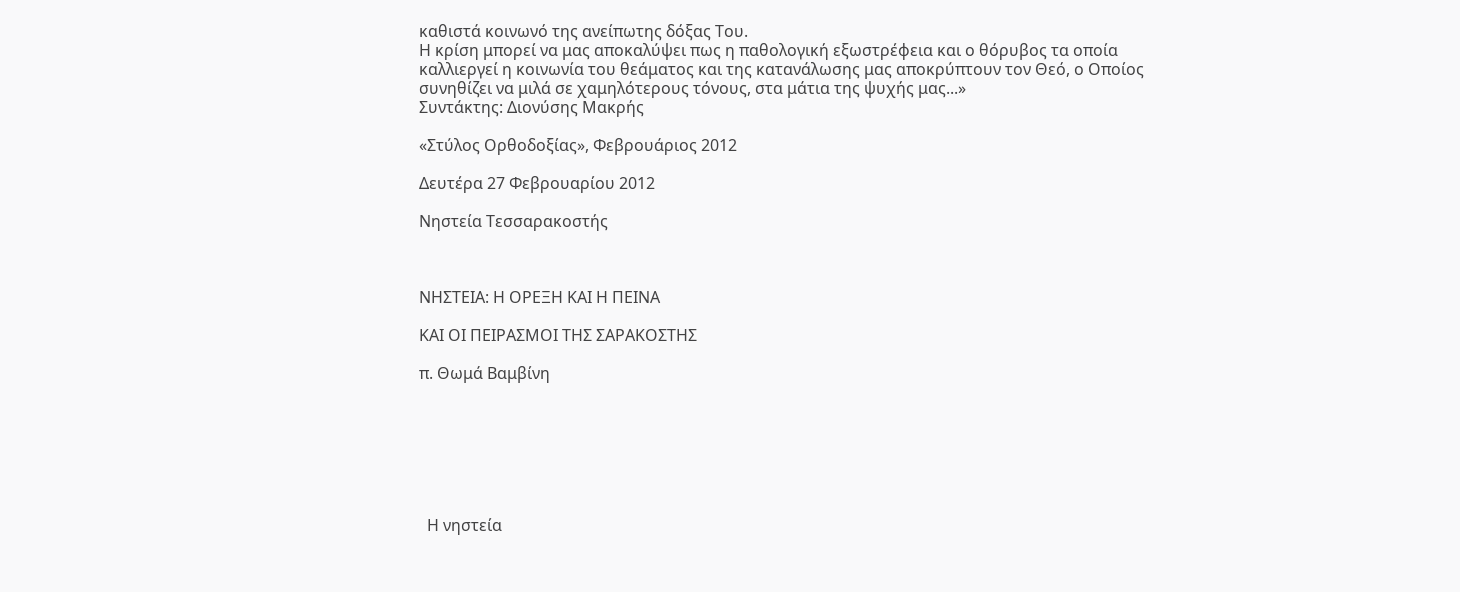καθιστά κοινωνό της ανείπωτης δόξας Του.
Η κρίση μπορεί να μας αποκαλύψει πως η παθολογική εξωστρέφεια και ο θόρυβος τα οποία καλλιεργεί η κοινωνία του θεάματος και της κατανάλωσης μας αποκρύπτουν τον Θεό, ο Οποίος συνηθίζει να μιλά σε χαμηλότερους τόνους, στα μάτια της ψυχής μας...»
Συντάκτης: Διονύσης Μακρής

«Στύλος Ορθοδοξίας», Φεβρουάριος 2012

Δευτέρα 27 Φεβρουαρίου 2012

Νηστεία Τεσσαρακοστής



ΝΗΣΤΕΙΑ: Η ΟΡΕΞΗ ΚΑΙ Η ΠΕΙΝΑ

ΚΑΙ ΟΙ ΠΕΙΡΑΣΜΟΙ ΤΗΣ ΣΑΡΑΚΟΣΤΗΣ

π. Θωμά Βαμβίνη







  Η νηστεία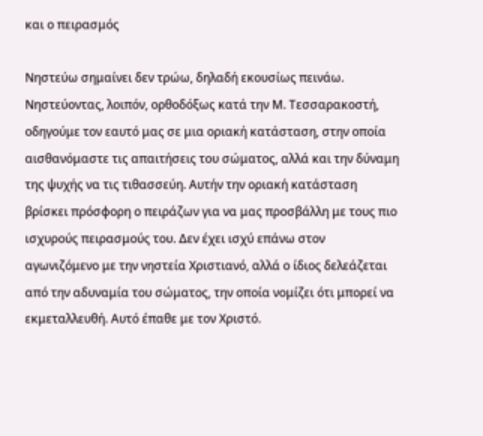και ο πειρασμός

Νηστεύω σημαίνει δεν τρώω, δηλαδή εκουσίως πεινάω. Νηστεύοντας, λοιπόν, ορθοδόξως κατά την Μ. Τεσσαρακοστή, οδηγούμε τον εαυτό μας σε μια οριακή κατάσταση, στην οποία αισθανόμαστε τις απαιτήσεις του σώματος, αλλά και την δύναμη της ψυχής να τις τιθασσεύη. Αυτήν την οριακή κατάσταση βρίσκει πρόσφορη ο πειράζων για να μας προσβάλλη με τους πιο ισχυρούς πειρασμούς του. Δεν έχει ισχύ επάνω στον αγωνιζόμενο με την νηστεία Χριστιανό, αλλά ο ίδιος δελεάζεται από την αδυναμία του σώματος, την οποία νομίζει ότι μπορεί να εκμεταλλευθή. Αυτό έπαθε με τον Χριστό.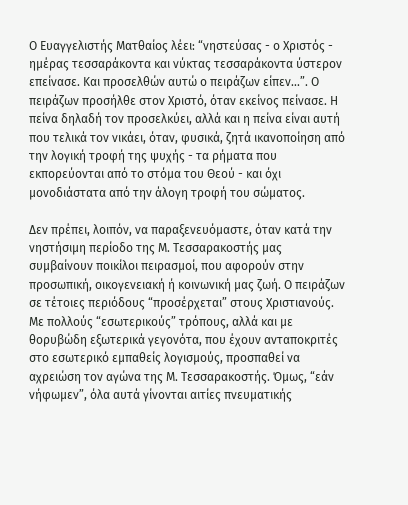Ο Ευαγγελιστής Ματθαίος λέει: “νηστεύσας - ο Χριστός - ημέρας τεσσαράκοντα και νύκτας τεσσαράκοντα ύστερον επείνασε. Και προσελθών αυτώ ο πειράζων είπεν...”. Ο πειράζων προσήλθε στον Χριστό, όταν εκείνος πείνασε. Η πείνα δηλαδή τον προσελκύει, αλλά και η πείνα είναι αυτή που τελικά τον νικάει, όταν, φυσικά, ζητά ικανοποίηση από την λογική τροφή της ψυχής - τα ρήματα που εκπορεύονται από το στόμα του Θεού - και όχι μονοδιάστατα από την άλογη τροφή του σώματος.

Δεν πρέπει, λοιπόν, να παραξενευόμαστε, όταν κατά την νηστήσιμη περίοδο της Μ. Τεσσαρακοστής μας συμβαίνουν ποικίλοι πειρασμοί, που αφορούν στην προσωπική, οικογενειακή ή κοινωνική μας ζωή. Ο πειράζων σε τέτοιες περιόδους “προσέρχεται” στους Χριστιανούς. Με πολλούς “εσωτερικούς” τρόπους, αλλά και με θορυβώδη εξωτερικά γεγονότα, που έχουν ανταποκριτές στο εσωτερικό εμπαθείς λογισμούς, προσπαθεί να αχρειώση τον αγώνα της Μ. Τεσσαρακοστής. Όμως, “εάν νήφωμεν”, όλα αυτά γίνονται αιτίες πνευματικής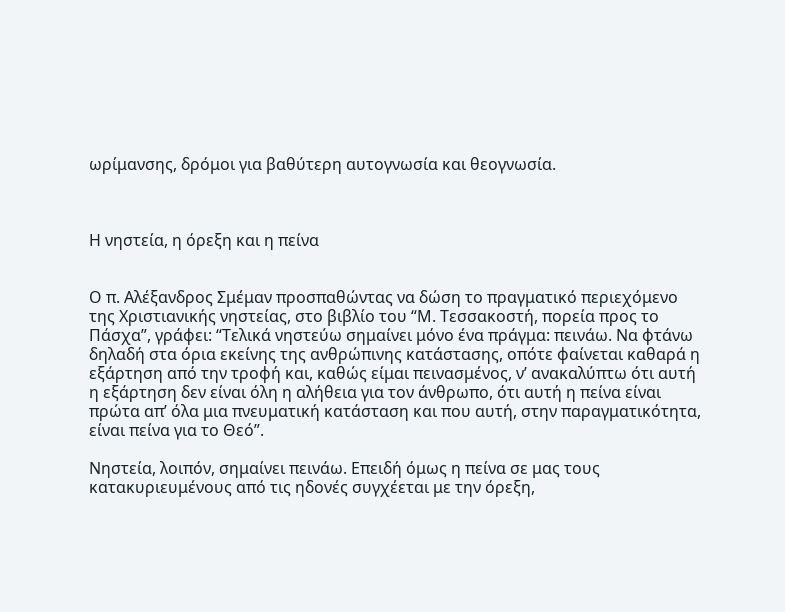ωρίμανσης, δρόμοι για βαθύτερη αυτογνωσία και θεογνωσία.



Η νηστεία, η όρεξη και η πείνα


Ο π. Αλέξανδρος Σμέμαν προσπαθώντας να δώση το πραγματικό περιεχόμενο της Χριστιανικής νηστείας, στο βιβλίο του “Μ. Τεσσακοστή, πορεία προς το Πάσχα”, γράφει: “Τελικά νηστεύω σημαίνει μόνο ένα πράγμα: πεινάω. Να φτάνω δηλαδή στα όρια εκείνης της ανθρώπινης κατάστασης, οπότε φαίνεται καθαρά η εξάρτηση από την τροφή και, καθώς είμαι πεινασμένος, ν’ ανακαλύπτω ότι αυτή η εξάρτηση δεν είναι όλη η αλήθεια για τον άνθρωπο, ότι αυτή η πείνα είναι πρώτα απ’ όλα μια πνευματική κατάσταση και που αυτή, στην παραγματικότητα, είναι πείνα για το Θεό”.

Νηστεία, λοιπόν, σημαίνει πεινάω. Επειδή όμως η πείνα σε μας τους κατακυριευμένους από τις ηδονές συγχέεται με την όρεξη,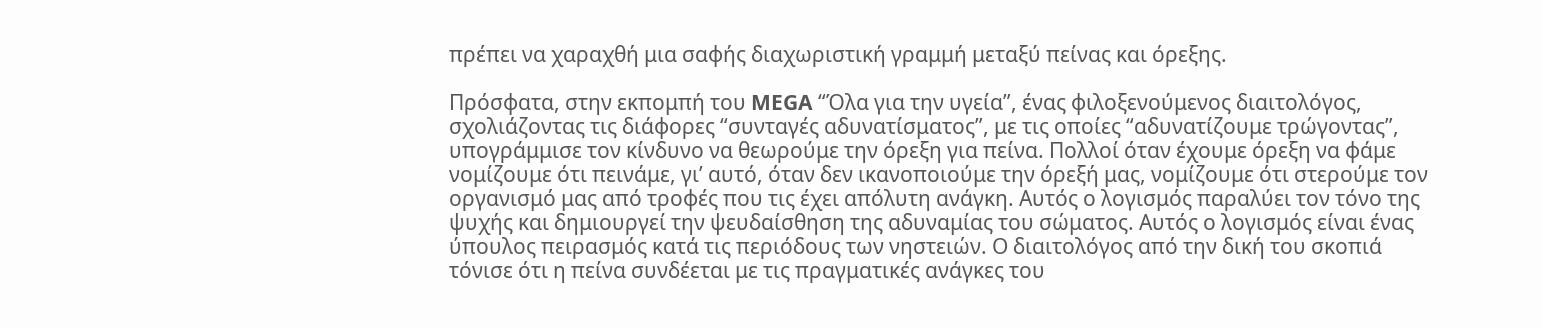πρέπει να χαραχθή μια σαφής διαχωριστική γραμμή μεταξύ πείνας και όρεξης.

Πρόσφατα, στην εκπομπή του MEGA “Όλα για την υγεία”, ένας φιλοξενούμενος διαιτολόγος, σχολιάζοντας τις διάφορες “συνταγές αδυνατίσματος”, με τις οποίες “αδυνατίζουμε τρώγοντας”, υπογράμμισε τον κίνδυνο να θεωρούμε την όρεξη για πείνα. Πολλοί όταν έχουμε όρεξη να φάμε νομίζουμε ότι πεινάμε, γι’ αυτό, όταν δεν ικανοποιούμε την όρεξή μας, νομίζουμε ότι στερούμε τον οργανισμό μας από τροφές που τις έχει απόλυτη ανάγκη. Αυτός ο λογισμός παραλύει τον τόνο της ψυχής και δημιουργεί την ψευδαίσθηση της αδυναμίας του σώματος. Αυτός ο λογισμός είναι ένας ύπουλος πειρασμός κατά τις περιόδους των νηστειών. Ο διαιτολόγος από την δική του σκοπιά τόνισε ότι η πείνα συνδέεται με τις πραγματικές ανάγκες του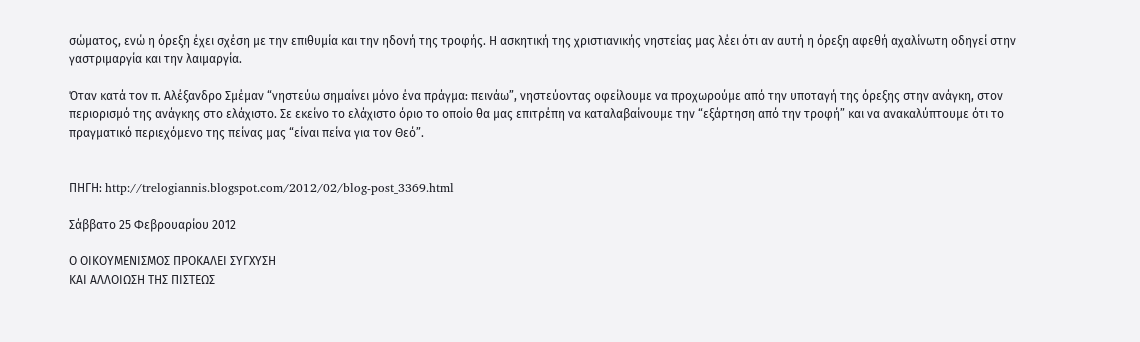σώματος, ενώ η όρεξη έχει σχέση με την επιθυμία και την ηδονή της τροφής. Η ασκητική της χριστιανικής νηστείας μας λέει ότι αν αυτή η όρεξη αφεθή αχαλίνωτη οδηγεί στην γαστριμαργία και την λαιμαργία.

Όταν κατά τον π. Αλέξανδρο Σμέμαν “νηστεύω σημαίνει μόνο ένα πράγμα: πεινάω”, νηστεύοντας οφείλουμε να προχωρούμε από την υποταγή της όρεξης στην ανάγκη, στον περιορισμό της ανάγκης στο ελάχιστο. Σε εκείνο το ελάχιστο όριο το οποίο θα μας επιτρέπη να καταλαβαίνουμε την “εξάρτηση από την τροφή” και να ανακαλύπτουμε ότι το πραγματικό περιεχόμενο της πείνας μας “είναι πείνα για τον Θεό”.


ΠΗΓΗ: http://trelogiannis.blogspot.com/2012/02/blog-post_3369.html

Σάββατο 25 Φεβρουαρίου 2012

Ο ΟΙΚΟΥΜΕΝΙΣΜΟΣ ΠΡΟΚΑΛΕΙ ΣΥΓΧΥΣΗ
ΚΑΙ ΑΛΛΟΙΩΣΗ ΤΗΣ ΠΙΣΤΕΩΣ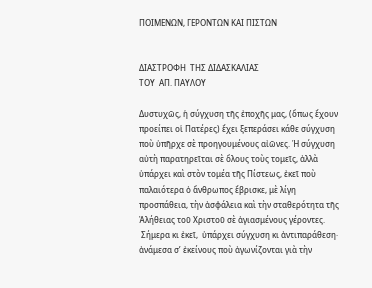ΠΟΙΜΕΝΩΝ, ΓΕΡΟΝΤΩΝ ΚΑΙ ΠΙΣΤΩΝ


ΔΙΑΣΤΡΟΦΗ  ΤΗΣ ΔΙΔΑΣΚΑΛΙΑΣ
ΤΟΥ  ΑΠ. ΠΑΥΛΟΥ

Δυστυχῶς, ἡ σύγχυση τῆς ἐποχῆς μας, (ὅπως ἔχουν προείπει οἱ Πατέρες) ἔχει ξεπεράσει κάθε σύγχυση ποὺ ὑπῆρχε σὲ προηγουμένους αἰῶνες. Ἡ σύγχυση αὐτὴ παρατηρεῖται σὲ ὅλους τοὺς τομεῖς, ἀλλὰ ὑπάρχει καὶ στὸν τομέα τῆς Πίστεως, ἐκεῖ ποὺ παλαιότερα ὁ ἄνθρωπος ἔβρισκε, μὲ λίγη προσπάθεια, τὴν ἀσφάλεια καὶ τὴν σταθερότητα τῆς Ἀλήθειας τοῦ Χριστοῦ σὲ ἁγιασμένους γέροντες.
 Σήμερα κι ἐκεῖ,  ὑπάρχει σύγχυση κι ἀντιπαράθεση· ἀνάμεσα σ’ ἐκείνους ποὺ ἀγωνίζονται γιὰ τὴν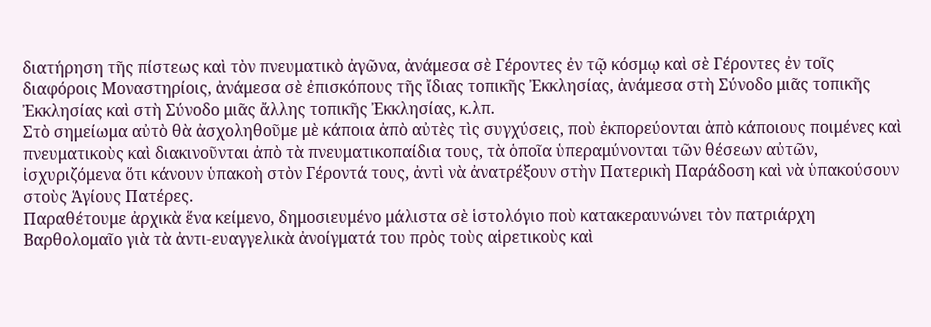διατήρηση τῆς πίστεως καὶ τὸν πνευματικὸ ἀγῶνα, ἀνάμεσα σὲ Γέροντες ἐν τῷ κόσμῳ καὶ σὲ Γέροντες ἐν τοῖς διαφόροις Μοναστηρίοις, ἀνάμεσα σὲ ἐπισκόπους τῆς ἴδιας τοπικῆς Ἐκκλησίας, ἀνάμεσα στὴ Σύνοδο μιᾶς τοπικῆς Ἐκκλησίας καὶ στὴ Σύνοδο μιᾶς ἄλλης τοπικῆς Ἐκκλησίας, κ.λπ.
Στὸ σημείωμα αὐτὸ θὰ ἀσχοληθοῦμε μὲ κάποια ἀπὸ αὐτὲς τὶς συγχύσεις, ποὺ ἐκπορεύονται ἀπὸ κάποιους ποιμένες καὶ πνευματικοὺς καὶ διακινοῦνται ἀπὸ τὰ πνευματικοπαίδια τους, τὰ ὁποῖα ὑπεραμύνονται τῶν θέσεων αὐτῶν, ἰσχυριζόμενα ὅτι κάνουν ὑπακοὴ στὸν Γέροντά τους, ἀντὶ νὰ ἀνατρέξουν στὴν Πατερικὴ Παράδοση καὶ νὰ ὑπακούσουν στοὺς Ἁγίους Πατέρες.
Παραθέτουμε ἀρχικὰ ἕνα κείμενο, δημοσιευμένο μάλιστα σὲ ἱστολόγιο ποὺ κατακεραυνώνει τὸν πατριάρχη Βαρθολομαῖο γιὰ τὰ ἀντι-ευαγγελικὰ ἀνοίγματά του πρὸς τοὺς αἱρετικοὺς καὶ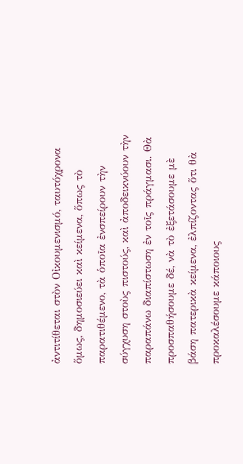ἀντιτίθεται στὸν Οἰκουμενισμό, ταυτόχρονα ὅμως, δημοσιεύει καὶ κείμενα, ὅπως τὸ παρατιθέμενο, τὰ ὁποῖα ἐνσπείρουν τὴν σύγχυση στοὺς πιστούς, καὶ ἀποδεικνύουν τὴν παραπάνω διαπίστωση ἐν τοῖς πράγμασι. Θὰ προσπαθήσουμε δέ, νὰ τὸ ἐξετάσουμε μὲ βάση πατερικὰ κείμενα, ἐλπίζοντας ὅτι θὰ προκαλέσουμε κάποιους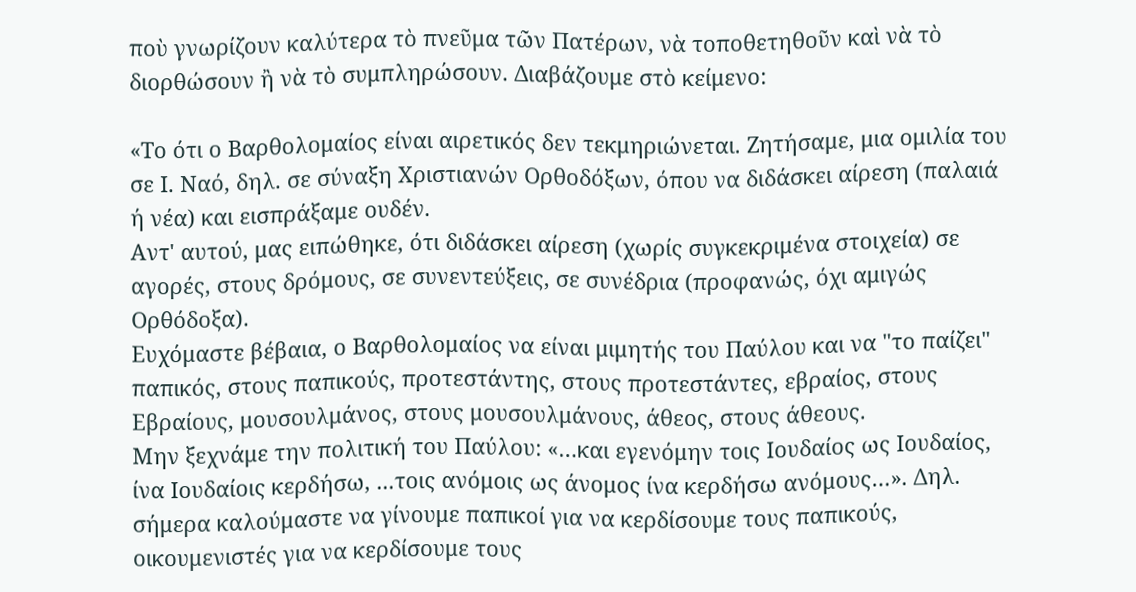ποὺ γνωρίζουν καλύτερα τὸ πνεῦμα τῶν Πατέρων, νὰ τοποθετηθοῦν καὶ νὰ τὸ διορθώσουν ἢ νὰ τὸ συμπληρώσουν. Διαβάζουμε στὸ κείμενο:

«Το ότι ο Βαρθολομαίος είναι αιρετικός δεν τεκμηριώνεται. Ζητήσαμε, μια ομιλία του σε Ι. Ναό, δηλ. σε σύναξη Χριστιανών Ορθοδόξων, όπου να διδάσκει αίρεση (παλαιά ή νέα) και εισπράξαμε ουδέν.
Αντ' αυτού, μας ειπώθηκε, ότι διδάσκει αίρεση (χωρίς συγκεκριμένα στοιχεία) σε αγορές, στους δρόμους, σε συνεντεύξεις, σε συνέδρια (προφανώς, όχι αμιγώς Ορθόδοξα).
Ευχόμαστε βέβαια, ο Βαρθολομαίος να είναι μιμητής του Παύλου και να "το παίζει" παπικός, στους παπικούς, προτεστάντης, στους προτεστάντες, εβραίος, στους Εβραίους, μουσουλμάνος, στους μουσουλμάνους, άθεος, στους άθεους.
Μην ξεχνάμε την πολιτική του Παύλου: «…και εγενόμην τοις Ιουδαίος ως Ιουδαίος, ίνα Ιουδαίοις κερδήσω, ...τοις ανόμοις ως άνομος ίνα κερδήσω ανόμους…». Δηλ. σήμερα καλούμαστε να γίνουμε παπικοί για να κερδίσουμε τους παπικούς, οικουμενιστές για να κερδίσουμε τους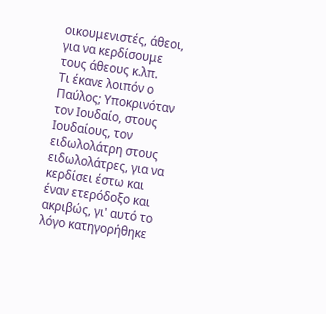οικουμενιστές, άθεοι, για να κερδίσουμε τους άθεους κ.λπ.
Τι έκανε λοιπόν ο Παύλος; Υποκρινόταν τον Ιουδαίο, στους Ιουδαίους, τον ειδωλολάτρη στους ειδωλολάτρες, για να κερδίσει έστω και έναν ετερόδοξο και ακριβώς, γι' αυτό το λόγο κατηγορήθηκε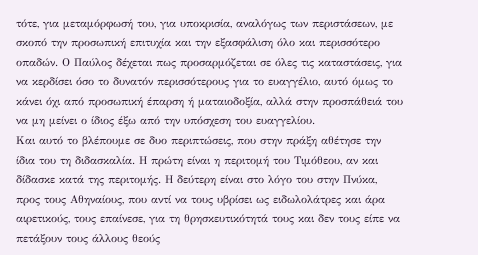τότε, για μεταμόρφωσή του, για υποκρισία, αναλόγως των περιστάσεων, με σκοπό την προσωπική επιτυχία και την εξασφάλιση όλο και περισσότερο οπαδών. Ο Παύλος δέχεται πως προσαρμόζεται σε όλες τις καταστάσεις, για να κερδίσει όσο το δυνατόν περισσότερους για το ευαγγέλιο, αυτό όμως το κάνει όχι από προσωπική έπαρση ή ματαιοδοξία, αλλά στην προσπάθειά του να μη μείνει ο ίδιος έξω από την υπόσχεση του ευαγγελίου.
Και αυτό το βλέπουμε σε δυο περιπτώσεις, που στην πράξη αθέτησε την ίδια του τη διδασκαλία. Η πρώτη είναι η περιτομή του Τιμόθεου, αν και δίδασκε κατά της περιτομής. Η δεύτερη είναι στο λόγο του στην Πνύκα, προς τους Αθηναίους, που αντί να τους υβρίσει ως ειδωλολάτρες και άρα αιρετικούς, τους επαίνεσε, για τη θρησκευτικότητά τους και δεν τους είπε να πετάξουν τους άλλους θεούς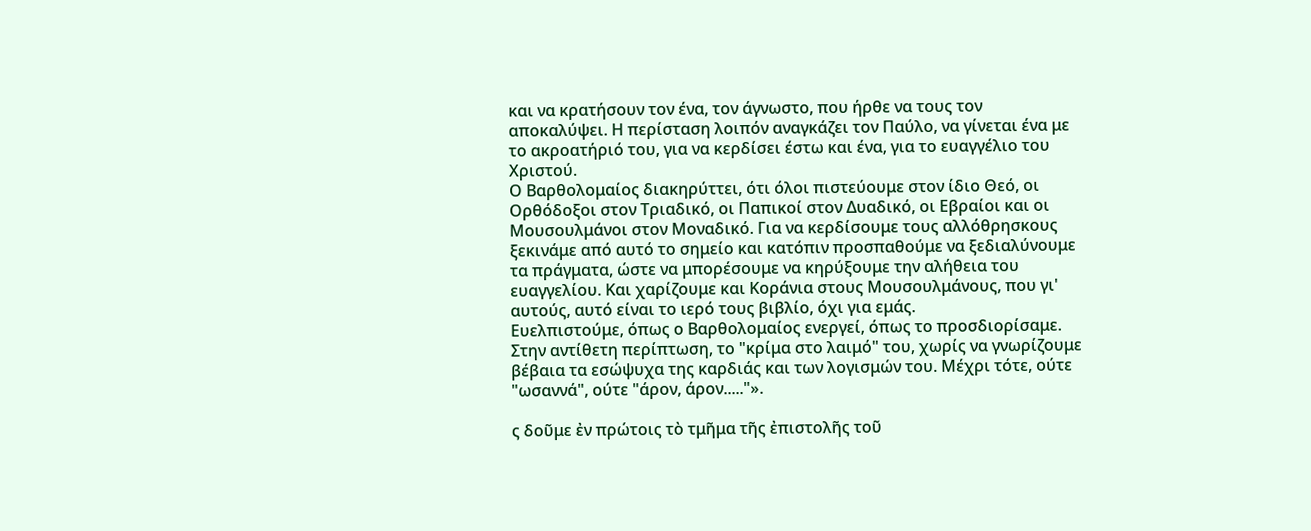και να κρατήσουν τον ένα, τον άγνωστο, που ήρθε να τους τον αποκαλύψει. Η περίσταση λοιπόν αναγκάζει τον Παύλο, να γίνεται ένα με το ακροατήριό του, για να κερδίσει έστω και ένα, για το ευαγγέλιο του Χριστού.
Ο Βαρθολομαίος διακηρύττει, ότι όλοι πιστεύουμε στον ίδιο Θεό, οι Ορθόδοξοι στον Τριαδικό, οι Παπικοί στον Δυαδικό, οι Εβραίοι και οι Μουσουλμάνοι στον Μοναδικό. Για να κερδίσουμε τους αλλόθρησκους ξεκινάμε από αυτό το σημείο και κατόπιν προσπαθούμε να ξεδιαλύνουμε τα πράγματα, ώστε να μπορέσουμε να κηρύξουμε την αλήθεια του ευαγγελίου. Και χαρίζουμε και Κοράνια στους Μουσουλμάνους, που γι' αυτούς, αυτό είναι το ιερό τους βιβλίο, όχι για εμάς.
Ευελπιστούμε, όπως ο Βαρθολομαίος ενεργεί, όπως το προσδιορίσαμε. Στην αντίθετη περίπτωση, το "κρίμα στο λαιμό" του, χωρίς να γνωρίζουμε βέβαια τα εσώψυχα της καρδιάς και των λογισμών του. Μέχρι τότε, ούτε "ωσαννά", ούτε "άρον, άρον....."».

ς δοῦμε ἐν πρώτοις τὸ τμῆμα τῆς ἐπιστολῆς τοῦ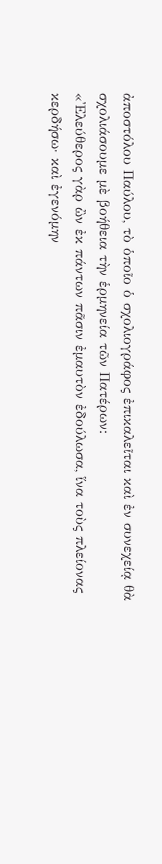ἀποστόλου Παύλου, τὸ ὁποῖο ὁ σχολιογράφος ἐπικαλεῖται καὶ ἐν συνεχείᾳ θὰ σχολιάσουμε μὲ βοήθεια τὴν ἑρμηνεία τῶν Πατέρων:
«Ἐλεύθερος γὰρ ὢν ἐκ πάντων πᾶσιν ἐμαυτὸν ἐδούλωσα, ἵνα τοὺς πλείονας κερδήσω· καὶ ἐγενόμην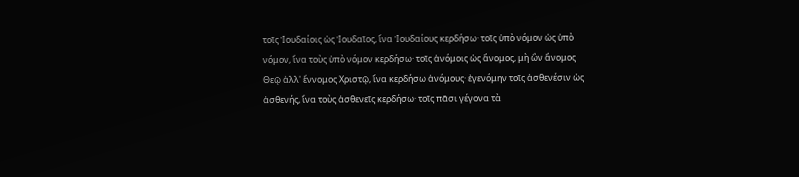τοῖς Ἰουδαίοις ὡς Ἰουδαῖος, ἵνα Ἰουδαίους κερδήσω· τοῖς ὑπὸ νόμον ὡς ὑπὸ νόμον, ἵνα τοὺς ὑπὸ νόμον κερδήσω· τοῖς ἀνόμοις ὡς ἄνομος, μὴ ὢν ἄνομος Θεῷ ἀλλ' ἔννομος Χριστῷ, ἵνα κερδήσω ἀνόμους· ἐγενόμην τοῖς ἀσθενέσιν ὡς ἀσθενής, ἵνα τοὺς ἀσθενεῖς κερδήσω· τοῖς πᾶσι γέγονα τὰ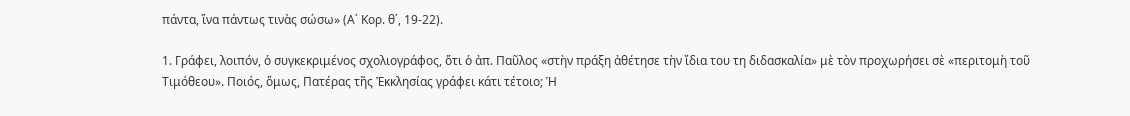πάντα, ἵνα πάντως τινὰς σώσω» (Α΄ Κορ. θ΄, 19-22).

1. Γράφει, λοιπόν, ὁ συγκεκριμένος σχολιογράφος, ὅτι ὁ ἀπ. Παῦλος «στὴν πράξη ἀθέτησε τὴν ἴδια του τη διδασκαλία» μὲ τὸν προχωρήσει σὲ «περιτομὴ τοῦ Τιμόθεου». Ποιός, ὅμως, Πατέρας τῆς Ἐκκλησίας γράφει κάτι τέτοιο; Ἡ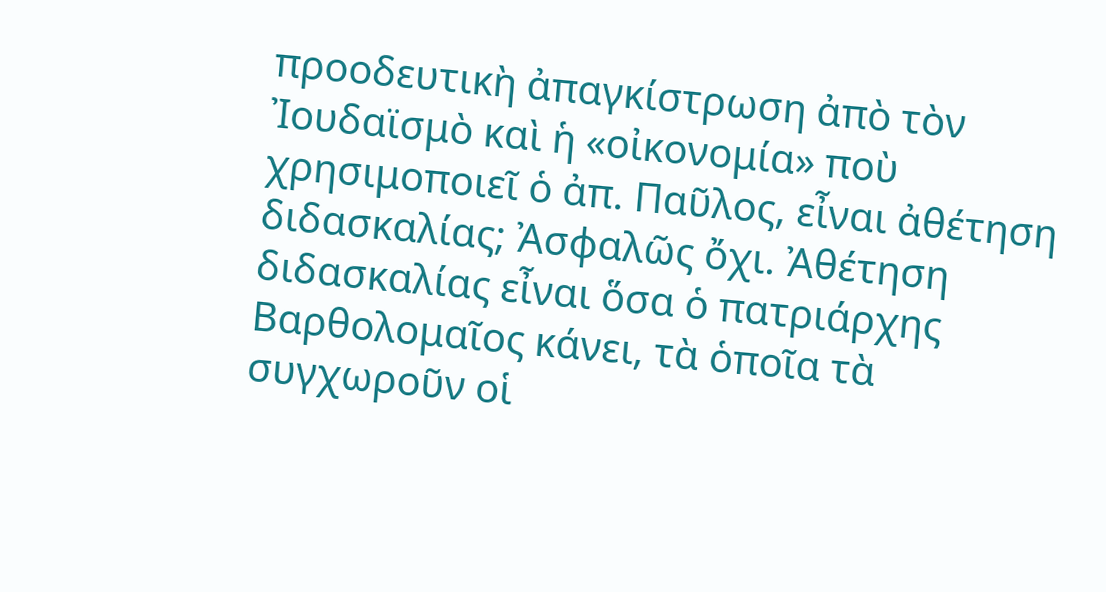προοδευτικὴ ἀπαγκίστρωση ἀπὸ τὸν Ἰουδαϊσμὸ καὶ ἡ «οἰκονομία» ποὺ χρησιμοποιεῖ ὁ ἀπ. Παῦλος, εἶναι ἀθέτηση διδασκαλίας; Ἀσφαλῶς ὄχι. Ἀθέτηση διδασκαλίας εἶναι ὅσα ὁ πατριάρχης Βαρθολομαῖος κάνει, τὰ ὁποῖα τὰ συγχωροῦν οἱ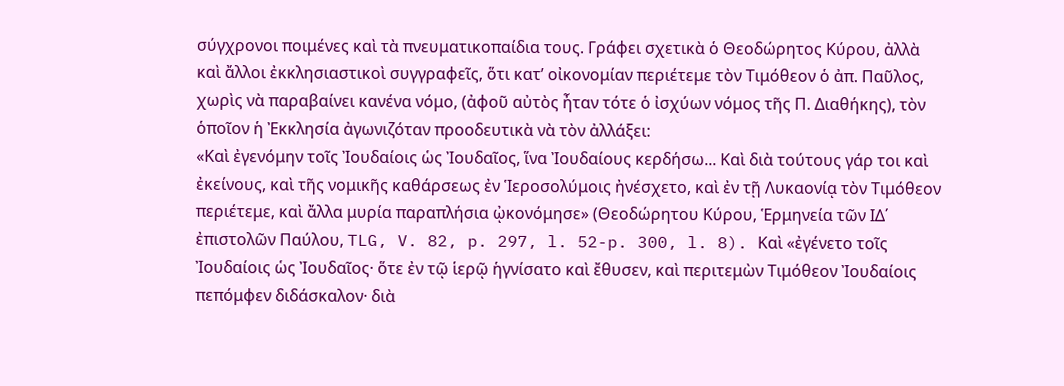σύγχρονοι ποιμένες καὶ τὰ πνευματικοπαίδια τους. Γράφει σχετικὰ ὁ Θεοδώρητος Κύρου, ἀλλὰ καὶ ἄλλοι ἐκκλησιαστικοὶ συγγραφεῖς, ὅτι κατ’ οἰκονομίαν περιέτεμε τὸν Τιμόθεον ὁ ἀπ. Παῦλος, χωρὶς νὰ παραβαίνει κανένα νόμο, (ἀφοῦ αὐτὸς ἦταν τότε ὁ ἰσχύων νόμος τῆς Π. Διαθήκης), τὸν ὁποῖον ἡ Ἐκκλησία ἀγωνιζόταν προοδευτικὰ νὰ τὸν ἀλλάξει:
«Καὶ ἐγενόμην τοῖς Ἰουδαίοις ὡς Ἰουδαῖος, ἵνα Ἰουδαίους κερδήσω... Καὶ διὰ τούτους γάρ τοι καὶ ἐκείνους, καὶ τῆς νομικῆς καθάρσεως ἐν Ἱεροσολύμοις ἠνέσχετο, καὶ ἐν τῇ Λυκαονίᾳ τὸν Τιμόθεον περιέτεμε, καὶ ἄλλα μυρία παραπλήσια ᾠκονόμησε» (Θεοδώρητου Κύρου, Ἑρμηνεία τῶν ΙΔ΄ ἐπιστολῶν Παύλου, TLG, V. 82, p. 297, l. 52-p. 300, l. 8). Καὶ «ἐγένετο τοῖς Ἰουδαίοις ὡς Ἰουδαῖος· ὅτε ἐν τῷ ἱερῷ ἡγνίσατο καὶ ἔθυσεν, καὶ περιτεμὼν Τιμόθεον Ἰουδαίοις πεπόμφεν διδάσκαλον· διὰ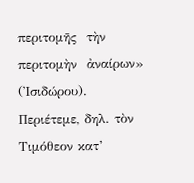περιτομῆς  τὴν περιτομὴν  ἀναίρων» (Ἰσιδώρου).
Περιέτεμε, δηλ. τὸν Τιμόθεον κατ’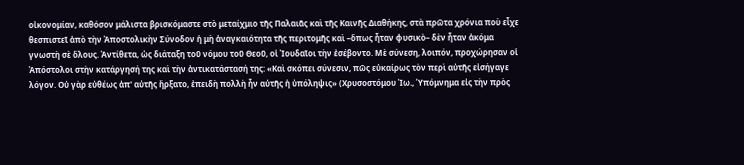οἰκονομίαν, καθόσον μάλιστα βρισκόμαστε στὸ μεταίχμιο τῆς Παλαιᾶς καὶ τῆς Καινῆς Διαθήκης, στὰ πρῶτα χρόνια ποὺ εἶχε θεσπιστεῖ ἀπὸ τὴν Ἀποστολικὴν Σύνοδον ἡ μὴ ἀναγκαιότητα τῆς περιτομῆς καὶ –ὅπως ἦταν φυσικὸ– δὲν ἦταν ἀκόμα γνωστὴ σὲ ὅλους. Ἀντίθετα, ὡς διάταξη τοῦ νόμου τοῦ Θεοῦ, οἱ Ἰουδαῖοι τὴν ἐσέβοντο. Μὲ σύνεση, λοιπόν, προχώρησαν οἱ Ἀπόστολοι στὴν κατάργησή της καὶ τὴν ἀντικατάστασή της: «Καὶ σκόπει σύνεσιν, πῶς εὐκαίρως τὸν περὶ αὐτῆς εἰσήγαγε λόγον. Οὐ γὰρ εὐθέως ἀπ' αὐτῆς ἤρξατο, ἐπειδὴ πολλὴ ἦν αὐτῆς ἡ ὑπόληψις» (Χρυσοστόμου Ἰω., Ὑπόμνημα εἰς τὴν πρὸς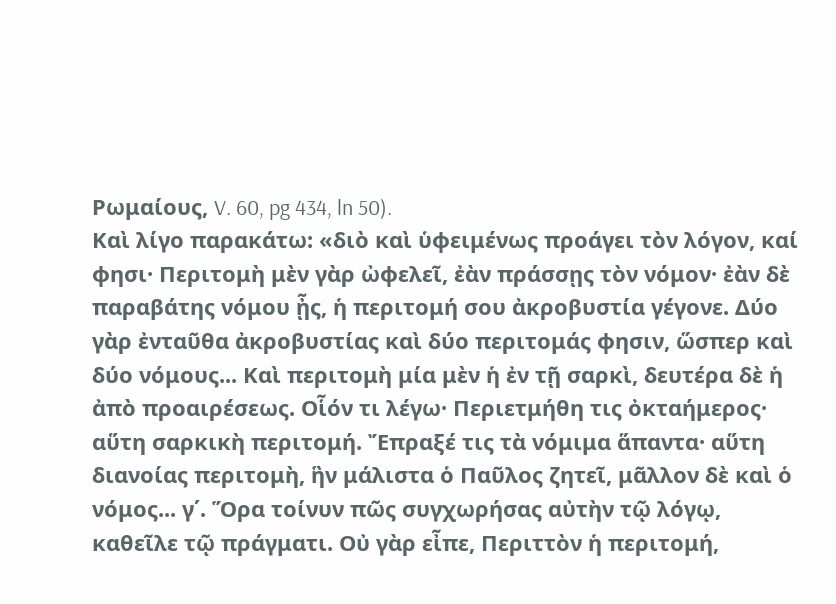Ρωμαίους, V. 60, pg 434, ln 50).
Καὶ λίγο παρακάτω: «διὸ καὶ ὑφειμένως προάγει τὸν λόγον, καί φησι· Περιτομὴ μὲν γὰρ ὠφελεῖ, ἐὰν πράσσῃς τὸν νόμον· ἐὰν δὲ παραβάτης νόμου ᾖς, ἡ περιτομή σου ἀκροβυστία γέγονε. Δύο γὰρ ἐνταῦθα ἀκροβυστίας καὶ δύο περιτομάς φησιν, ὥσπερ καὶ δύο νόμους... Καὶ περιτομὴ μία μὲν ἡ ἐν τῇ σαρκὶ, δευτέρα δὲ ἡ ἀπὸ προαιρέσεως. Οἷόν τι λέγω· Περιετμήθη τις ὀκταήμερος· αὕτη σαρκικὴ περιτομή. Ἔπραξέ τις τὰ νόμιμα ἅπαντα· αὕτη διανοίας περιτομὴ, ἣν μάλιστα ὁ Παῦλος ζητεῖ, μᾶλλον δὲ καὶ ὁ νόμος... γ΄. Ὅρα τοίνυν πῶς συγχωρήσας αὐτὴν τῷ λόγῳ, καθεῖλε τῷ πράγματι. Οὐ γὰρ εἶπε, Περιττὸν ἡ περιτομή,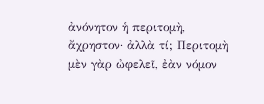ἀνόνητον ἡ περιτομὴ, ἄχρηστον· ἀλλὰ τί; Περιτομὴ μὲν γὰρ ὠφελεῖ, ἐὰν νόμον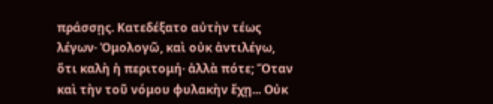πράσσῃς. Κατεδέξατο αὐτὴν τέως λέγων· Ὁμολογῶ, καὶ οὐκ ἀντιλέγω, ὅτι καλὴ ἡ περιτομή· ἀλλὰ πότε; Ὅταν καὶ τὴν τοῦ νόμου φυλακὴν ἔχῃ... Οὐκ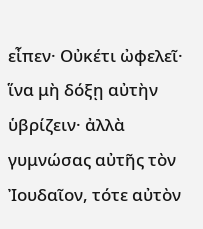εἶπεν· Οὐκέτι ὠφελεῖ· ἵνα μὴ δόξῃ αὐτὴν ὑβρίζειν· ἀλλὰ γυμνώσας αὐτῆς τὸν Ἰουδαῖον, τότε αὐτὸν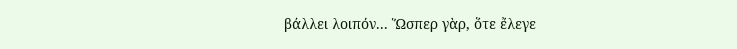βάλλει λοιπόν... Ὥσπερ γὰρ, ὅτε ἔλεγε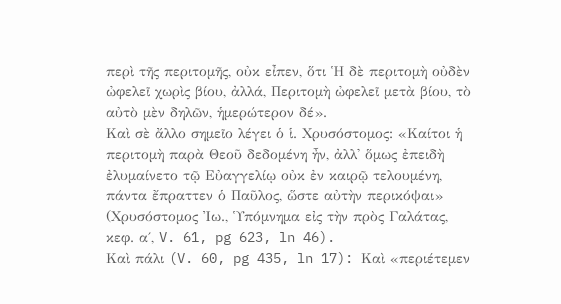περὶ τῆς περιτομῆς, οὐκ εἶπεν, ὅτι Ἡ δὲ περιτομὴ οὐδὲν ὠφελεῖ χωρὶς βίου, ἀλλά, Περιτομὴ ὠφελεῖ μετὰ βίου, τὸ αὐτὸ μὲν δηλῶν, ἡμερώτερον δέ».
Καὶ σὲ ἄλλο σημεῖο λέγει ὁ ἱ. Χρυσόστομος: «Καίτοι ἡ περιτομὴ παρὰ Θεοῦ δεδομένη ἦν, ἀλλ' ὅμως ἐπειδὴ ἐλυμαίνετο τῷ Εὐαγγελίῳ οὐκ ἐν καιρῷ τελουμένη, πάντα ἔπραττεν ὁ Παῦλος, ὥστε αὐτὴν περικόψαι» (Χρυσόστομος Ἰω., Ὑπόμνημα εἰς τὴν πρὸς Γαλάτας, κεφ. α΄, V. 61, pg 623, ln 46).
Καὶ πάλι (V. 60, pg 435, ln 17): Καὶ «περιέτεμεν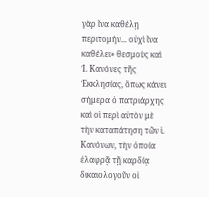γὰρ ἵνα καθέλῃ περιτομήν... οὐχὶ ἵνα καθέλει» θεσμοὺς καὶ Ἱ. Κανόνες τῆς Ἐκκλησίας, ὅπως κάνει σήμερα ὁ πατριάρχης καὶ οἱ περὶ αὐτὸν μὲ τὴν καταπάτηση τῶν ἱ. Κανόνων, τὴν ὁποία ἐλαφρᾷ τῇ καρδίᾳ δικαιολογοῦν οἱ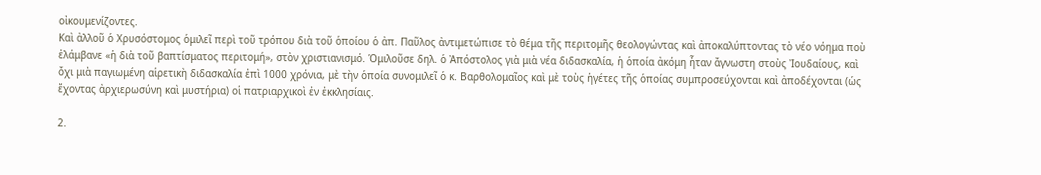οἰκουμενίζοντες.
Καὶ ἀλλοῦ ὁ Χρυσόστομος ὁμιλεῖ περὶ τοῦ τρόπου διὰ τοῦ ὁποίου ὁ ἀπ. Παῦλος ἀντιμετώπισε τὸ θέμα τῆς περιτομῆς θεολογώντας καὶ ἀποκαλύπτοντας τὸ νέο νόημα ποὺ ἐλάμβανε «ἡ διὰ τοῦ βαπτίσματος περιτομή», στὸν χριστιανισμό. Ὁμιλοῦσε δηλ. ὁ Ἀπόστολος γιὰ μιὰ νέα διδασκαλία, ἡ ὁποία ἀκόμη ἦταν ἄγνωστη στοὺς Ἰουδαίους, καὶ ὄχι μιὰ παγιωμένη αἱρετικὴ διδασκαλία ἐπὶ 1000 χρόνια, μὲ τὴν ὁποία συνομιλεῖ ὁ κ. Βαρθολομαῖος καὶ μὲ τοὺς ἡγέτες τῆς ὁποίας συμπροσεύχονται καὶ ἀποδέχονται (ὡς ἔχοντας ἀρχιερωσύνη καὶ μυστήρια) οἱ πατριαρχικοὶ ἐν ἐκκλησίαις.

2.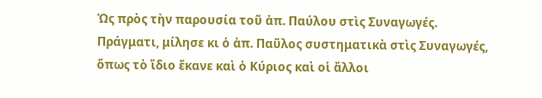Ὡς πρὸς τὴν παρουσία τοῦ ἀπ. Παύλου στὶς Συναγωγές. Πράγματι, μίλησε κι ὁ ἀπ. Παῦλος συστηματικὰ στὶς Συναγωγές, ὅπως τὸ ἴδιο ἔκανε καὶ ὁ Κύριος καὶ οἱ ἄλλοι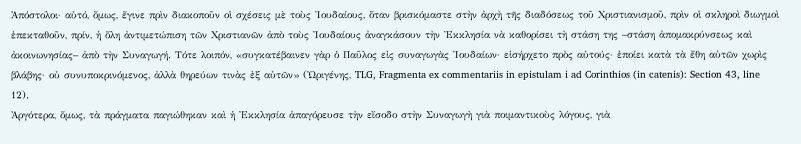Ἀπόστολοι· αὐτό, ὅμως, ἔγινε πρὶν διακοποῦν οἱ σχέσεις μὲ τοὺς Ἰουδαίους, ὅταν βρισκόμαστε στὴν ἀρχὴ τῆς διαδόσεως τοῦ Χριστιανισμοῦ, πρὶν οἱ σκληροὶ διωγμοὶ ἐπεκταθοῦν, πρίν, ἡ ὅλη ἀντιμετώπιση τῶν Χριστιανῶν ἀπὸ τοὺς Ἰουδαίους ἀναγκάσουν τὴν Ἐκκλησία νὰ καθορίσει τὴ στάση της –στάση ἀπομακρύνσεως καὶ ἀκοινωνησίας– ἀπὸ τὴν Συναγωγή. Τότε λοιπόν, «συγκατέβαινεν γὰρ ὁ Παῦλος εἰς συναγωγὰς Ἰουδαίων· εἰσήρχετο πρὸς αὐτούς· ἐποίει κατὰ τὰ ἔθη αὐτῶν χωρὶς βλάβης· οὐ συνυποκρινόμενος, ἀλλὰ θηρεύων τινὰς ἐξ αὐτῶν» (Ὠριγένης, TLG, Fragmenta ex commentariis in epistulam i ad Corinthios (in catenis): Section 43, line 12).
Ἀργότερα, ὅμως, τὰ πράγματα παγιώθηκαν καὶ ἡ Ἐκκλησία ἀπαγόρευσε τὴν εἴσοδο στὴν Συναγωγὴ γιὰ ποιμαντικοὺς λόγους, γιὰ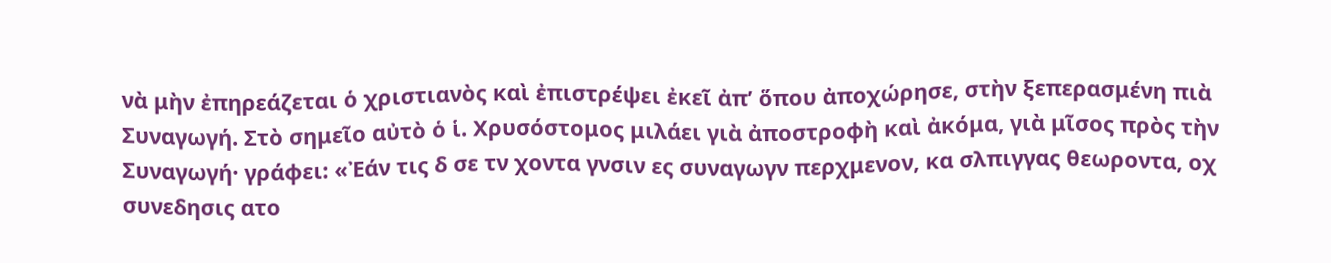νὰ μὴν ἐπηρεάζεται ὁ χριστιανὸς καὶ ἐπιστρέψει ἐκεῖ ἀπ’ ὅπου ἀποχώρησε, στὴν ξεπερασμένη πιὰ Συναγωγή. Στὸ σημεῖο αὐτὸ ὁ ἱ. Χρυσόστομος μιλάει γιὰ ἀποστροφὴ καὶ ἀκόμα, γιὰ μῖσος πρὸς τὴν Συναγωγή· γράφει: «Ἐάν τις δ σε τν χοντα γνσιν ες συναγωγν περχμενον, κα σλπιγγας θεωροντα, οχ συνεδησις ατο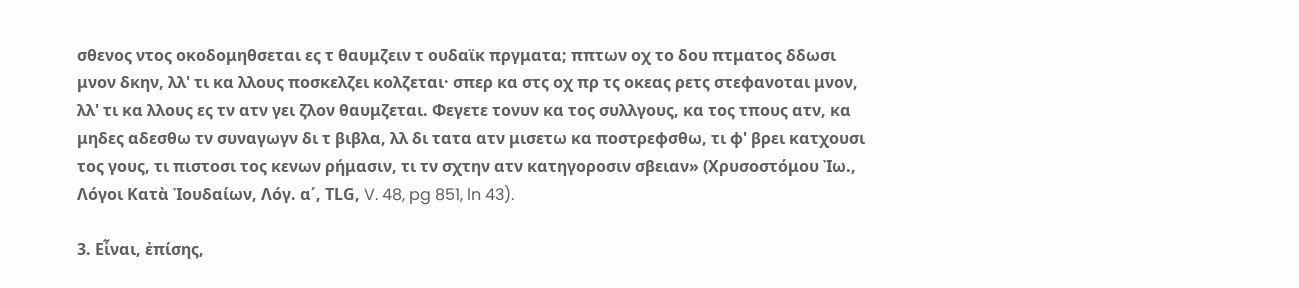σθενος ντος οκοδομηθσεται ες τ θαυμζειν τ ουδαϊκ πργματα; ππτων οχ το δου πτματος δδωσι μνον δκην, λλ' τι κα λλους ποσκελζει κολζεται· σπερ κα στς οχ πρ τς οκεας ρετς στεφανοται μνον, λλ' τι κα λλους ες τν ατν γει ζλον θαυμζεται. Φεγετε τονυν κα τος συλλγους, κα τος τπους ατν, κα μηδες αδεσθω τν συναγωγν δι τ βιβλα, λλ δι τατα ατν μισετω κα ποστρεφσθω, τι φ' βρει κατχουσι τος γους, τι πιστοσι τος κενων ρήμασιν, τι τν σχτην ατν κατηγοροσιν σβειαν» (Χρυσοστόμου Ἰω., Λόγοι Κατὰ Ἰουδαίων, Λόγ. α΄, ΤLG, V. 48, pg 851, ln 43).

3. Εἶναι, ἐπίσης,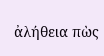ἀλήθεια πὼς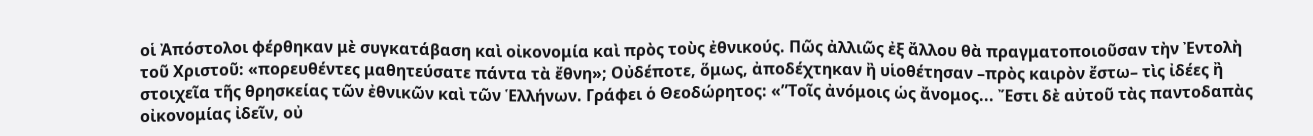οἱ Ἀπόστολοι φέρθηκαν μὲ συγκατάβαση καὶ οἰκονομία καὶ πρὸς τοὺς ἐθνικούς. Πῶς ἀλλιῶς ἐξ ἄλλου θὰ πραγματοποιoῦσαν τὴν Ἐντολὴ τοῦ Χριστοῦ: «πορευθέντες μαθητεύσατε πάντα τὰ ἔθνη»; Οὐδέποτε, ὅμως, ἀποδέχτηκαν ἢ υἱοθέτησαν –πρὸς καιρὸν ἔστω– τὶς ἰδέες ἢ στοιχεῖα τῆς θρησκείας τῶν ἐθνικῶν καὶ τῶν Ἑλλήνων. Γράφει ὁ Θεοδώρητος: «”Τοῖς ἀνόμοις ὡς ἄνομος... Ἔστι δὲ αὐτοῦ τὰς παντοδαπὰς οἰκονομίας ἰδεῖν, οὐ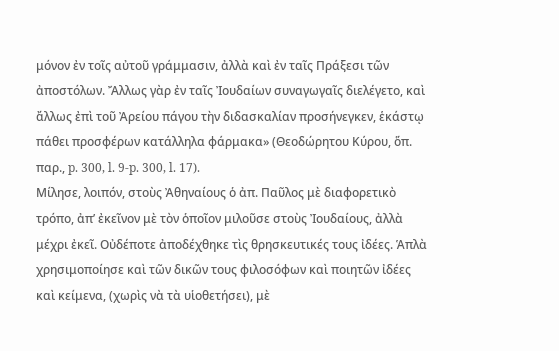μόνον ἐν τοῖς αὐτοῦ γράμμασιν, ἀλλὰ καὶ ἐν ταῖς Πράξεσι τῶν ἀποστόλων. Ἄλλως γὰρ ἐν ταῖς Ἰουδαίων συναγωγαῖς διελέγετο, καὶ ἄλλως ἐπὶ τοῦ Ἀρείου πάγου τὴν διδασκαλίαν προσήνεγκεν, ἑκάστῳ πάθει προσφέρων κατάλληλα φάρμακα» (Θεοδώρητου Κύρου, ὅπ. παρ., p. 300, l. 9-p. 300, l. 17).
Μίλησε, λοιπόν, στοὺς Ἀθηναίους ὁ ἀπ. Παῦλος μὲ διαφορετικὸ τρόπο, ἀπ’ ἐκεῖνον μὲ τὸν ὁποῖον μιλοῦσε στοὺς Ἰουδαίους, ἀλλὰ μέχρι ἐκεῖ. Οὐδέποτε ἀποδέχθηκε τὶς θρησκευτικές τους ἰδέες. Ἁπλὰ χρησιμοποίησε καὶ τῶν δικῶν τους φιλοσόφων καὶ ποιητῶν ἰδέες καὶ κείμενα, (χωρὶς νὰ τὰ υἱοθετήσει), μὲ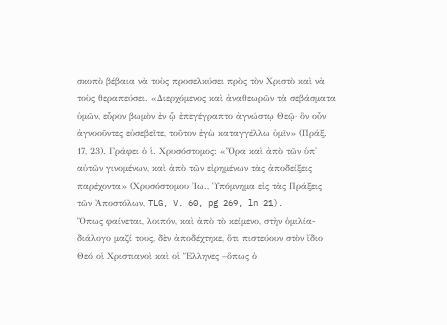σκοπὸ βέβαια νὰ τοὺς προσελκύσει πρὸς τὸν Χριστὸ καὶ νὰ τοὺς θεραπεύσει. «Διερχόμενος καὶ ἀναθεωρῶν τὰ σεβάσματα ὑμῶν, εὗρον βωμὸν ἐν ᾧ ἐπεγέγραπτο ἀγνώστῳ Θεῷ· ὃν οὖν ἀγνοοῦντες εὐσεβεῖτε, τοῦτον ἐγὼ καταγγέλλω ὑμῖν» (Πράξ. 17, 23). Γράφει ὁ ἱ. Χρυσόστομος: «Ὅρα καὶ ἀπὸ τῶν ὑπ' αὐτῶν γινομένων, καὶ ἀπὸ τῶν εἰρημένων τὰς ἀποδείξεις παρέχοντα» (Χρυσόστομου Ἰω., Ὑπόμνημα εἰς τὰς Πράξεις τῶν Ἀποστόλων, TLG, V. 60, pg 269, ln 21).
Ὅπως φαίνεται, λοιπόν, καὶ ἀπὸ τὸ κείμενο, στὴν ὁμιλία-διάλογο μαζί τους, δὲν ἀποδέχτηκε, ὅτι πιστεύουν στὸν ἴδιο Θεό οἱ Χριστιανοὶ καὶ οἱ Ἕλληνες –ὅπως ὁ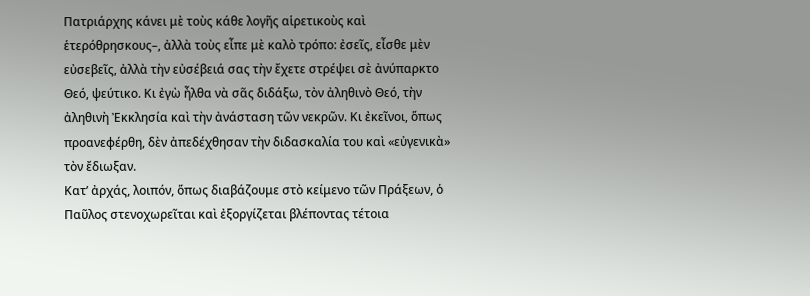Πατριάρχης κάνει μὲ τοὺς κάθε λογῆς αἱρετικοὺς καὶ ἑτερόθρησκους–, ἀλλὰ τοὺς εἶπε μὲ καλὸ τρόπο: ἐσεῖς, εἶσθε μὲν εὐσεβεῖς, ἀλλὰ τὴν εὐσέβειά σας τὴν ἔχετε στρέψει σὲ ἀνύπαρκτο Θεό, ψεύτικο. Κι ἐγὼ ἦλθα νὰ σᾶς διδάξω, τὸν ἀληθινὸ Θεό, τὴν ἀληθινὴ Ἐκκλησία καὶ τὴν ἀνάσταση τῶν νεκρῶν. Κι ἐκεῖνοι, ὅπως προανεφέρθη, δὲν ἀπεδέχθησαν τὴν διδασκαλία του καὶ «εὐγενικὰ» τὸν ἔδιωξαν.
Κατ’ ἀρχάς, λοιπόν, ὅπως διαβάζουμε στὸ κείμενο τῶν Πράξεων, ὁ Παῦλος στενοχωρεῖται καὶ ἐξοργίζεται βλέποντας τέτοια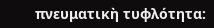πνευματικὴ τυφλότητα: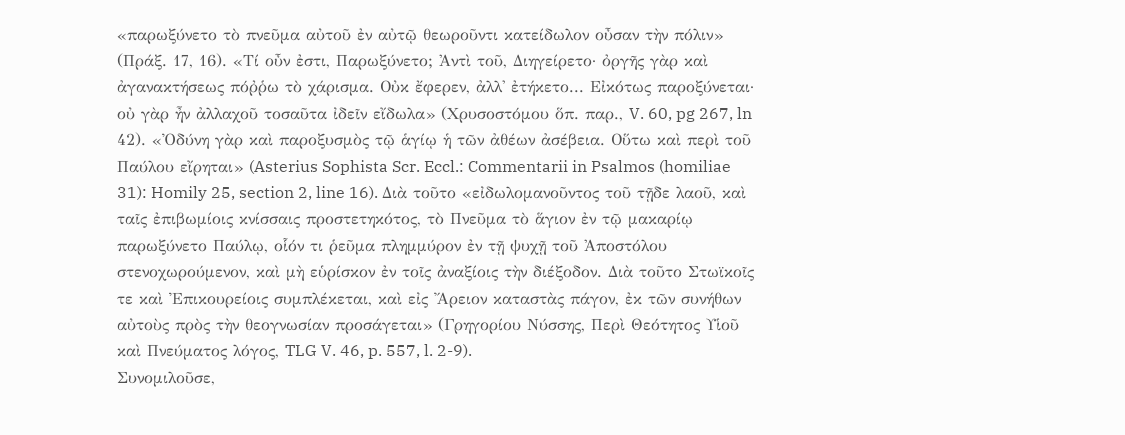«παρωξύνετο τὸ πνεῦμα αὐτοῦ ἐν αὐτῷ θεωροῦντι κατείδωλον οὖσαν τὴν πόλιν» (Πράξ. 17, 16). «Τί οὖν ἐστι, Παρωξύνετο; Ἀντὶ τοῦ, Διηγείρετο· ὀργῆς γὰρ καὶ ἀγανακτήσεως πόῤῥω τὸ χάρισμα. Οὐκ ἔφερεν, ἀλλ' ἐτήκετο... Εἰκότως παροξύνεται· οὐ γὰρ ἦν ἀλλαχοῦ τοσαῦτα ἰδεῖν εἴδωλα» (Χρυσοστόμου ὅπ. παρ., V. 60, pg 267, ln 42). «Ὀδύνη γὰρ καὶ παροξυσμὸς τῷ ἁγίῳ ἡ τῶν ἀθέων ἀσέβεια. Οὕτω καὶ περὶ τοῦ Παύλου εἴρηται» (Asterius Sophista Scr. Eccl.: Commentarii in Psalmos (homiliae 31): Homily 25, section 2, line 16). Διὰ τοῦτο «εἰδωλομανοῦντος τοῦ τῇδε λαοῦ, καὶ ταῖς ἐπιβωμίοις κνίσσαις προστετηκότος, τὸ Πνεῦμα τὸ ἅγιον ἐν τῷ μακαρίῳ παρωξύνετο Παύλῳ, οἷόν τι ῥεῦμα πλημμύρον ἐν τῇ ψυχῇ τοῦ Ἀποστόλου στενοχωρούμενον, καὶ μὴ εὑρίσκον ἐν τοῖς ἀναξίοις τὴν διέξοδον. Διὰ τοῦτο Στωϊκοῖς τε καὶ Ἐπικουρείοις συμπλέκεται, καὶ εἰς Ἄρειον καταστὰς πάγον, ἐκ τῶν συνήθων αὐτοὺς πρὸς τὴν θεογνωσίαν προσάγεται» (Γρηγορίου Νύσσης, Περὶ Θεότητος Υἱοῦ καὶ Πνεύματος λόγος, TLG V. 46, p. 557, l. 2-9).
Συνομιλοῦσε,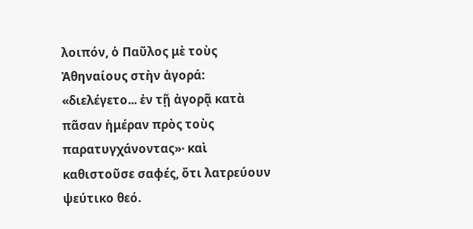λοιπόν, ὁ Παῦλος μὲ τοὺς Ἀθηναίους στὴν ἀγορά: «διελέγετο... ἐν τῇ ἀγορᾷ κατὰ πᾶσαν ἡμέραν πρὸς τοὺς παρατυγχάνοντας»· καὶ καθιστοῦσε σαφές, ὅτι λατρεύουν ψεύτικο θεό.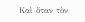Καὶ ὅταν τὸν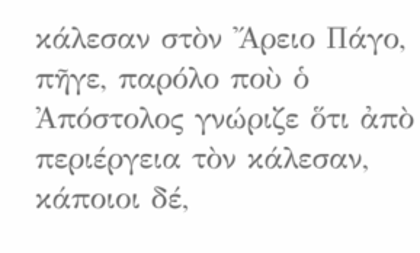κάλεσαν στὸν Ἄρειο Πάγο, πῆγε, παρόλο ποὺ ὁ Ἀπόστολος γνώριζε ὅτι ἀπὸ περιέργεια τὸν κάλεσαν, κάποιοι δέ,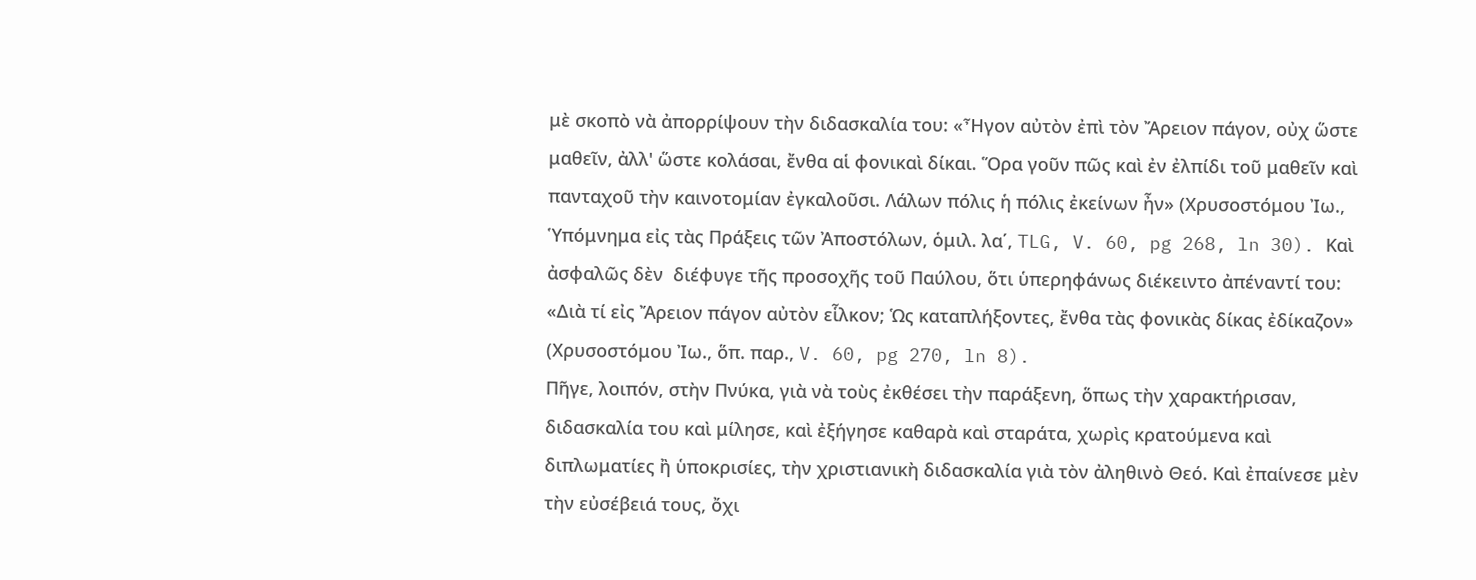μὲ σκοπὸ νὰ ἀπορρίψουν τὴν διδασκαλία του: «Ἦγον αὐτὸν ἐπὶ τὸν Ἄρειον πάγον, οὐχ ὥστε μαθεῖν, ἀλλ' ὥστε κολάσαι, ἔνθα αἱ φονικαὶ δίκαι. Ὅρα γοῦν πῶς καὶ ἐν ἐλπίδι τοῦ μαθεῖν καὶ πανταχοῦ τὴν καινοτομίαν ἐγκαλοῦσι. Λάλων πόλις ἡ πόλις ἐκείνων ἦν» (Χρυσοστόμου Ἰω., Ὑπόμνημα εἰς τὰς Πράξεις τῶν Ἀποστόλων, ὁμιλ. λα΄, TLG, V. 60, pg 268, ln 30). Kαὶ ἀσφαλῶς δὲν  διέφυγε τῆς προσοχῆς τοῦ Παύλου, ὅτι ὑπερηφάνως διέκειντο ἀπέναντί του: «Διὰ τί εἰς Ἄρειον πάγον αὐτὸν εἷλκον; Ὡς καταπλήξοντες, ἔνθα τὰς φονικὰς δίκας ἐδίκαζον» (Χρυσοστόμου Ἰω., ὅπ. παρ., V. 60, pg 270, ln 8).
Πῆγε, λοιπόν, στὴν Πνύκα, γιὰ νὰ τοὺς ἐκθέσει τὴν παράξενη, ὅπως τὴν χαρακτήρισαν, διδασκαλία του καὶ μίλησε, καὶ ἐξήγησε καθαρὰ καὶ σταράτα, χωρὶς κρατούμενα καὶ διπλωματίες ἢ ὑποκρισίες, τὴν χριστιανικὴ διδασκαλία γιὰ τὸν ἀληθινὸ Θεό. Καὶ ἐπαίνεσε μὲν τὴν εὐσέβειά τους, ὄχι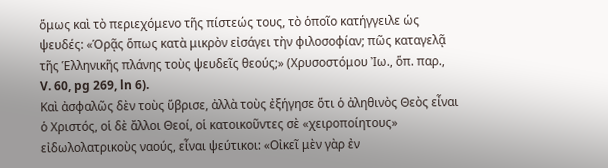ὅμως καὶ τὸ περιεχόμενο τῆς πίστεώς τους, τὸ ὁποῖο κατήγγειλε ὡς ψευδές: «Ὁρᾷς ὅπως κατὰ μικρὸν εἰσάγει τὴν φιλοσοφίαν; πῶς καταγελᾷ τῆς Ἑλληνικῆς πλάνης τοὺς ψευδεῖς θεούς;» (Χρυσοστόμου Ἰω., ὅπ. παρ., V. 60, pg 269, ln 6).
Καὶ ἀσφαλῶς δὲν τοὺς ὕβρισε, ἀλλὰ τοὺς ἐξήγησε ὅτι ὁ ἀληθινὸς Θεὸς εἶναι ὁ Χριστός, οἱ δὲ ἄλλοι Θεοί, οἱ κατοικοῦντες σὲ «χειροποίητους» εἰδωλολατρικοὺς ναούς, εἶναι ψεύτικοι: «Οἰκεῖ μὲν γὰρ ἐν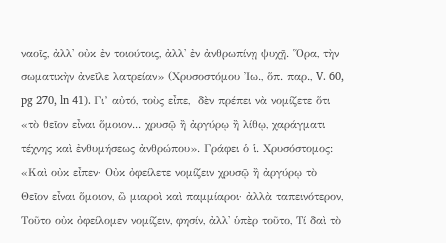ναοῖς, ἀλλ' οὐκ ἐν τοιούτοις, ἀλλ' ἐν ἀνθρωπίνῃ ψυχῇ. Ὅρα, τὴν σωματικὴν ἀνεῖλε λατρείαν» (Χρυσοστόμου Ἰω., ὅπ. παρ., V. 60, pg 270, ln 41). Γι’ αὐτό, τοὺς εἶπε,  δὲν πρέπει νὰ νομίζετε ὅτι «τὸ θεῖον εἶναι ὅμοιον... χρυσῷ ἢ ἀργύρῳ ἢ λίθῳ, χαράγματι τέχνης καὶ ἐνθυμήσεως ἀνθρώπου». Γράφει ὁ ἱ. Χρυσόστομος: «Καὶ οὐκ εἶπεν· Οὐκ ὀφείλετε νομίζειν χρυσῷ ἢ ἀργύρῳ τὸ Θεῖον εἶναι ὅμοιον, ὢ μιαροὶ καὶ παμμίαροι· ἀλλὰ ταπεινότερον, Τοῦτο οὐκ ὀφείλομεν νομίζειν, φησίν, ἀλλ' ὑπὲρ τοῦτο, Τί δαὶ τὸ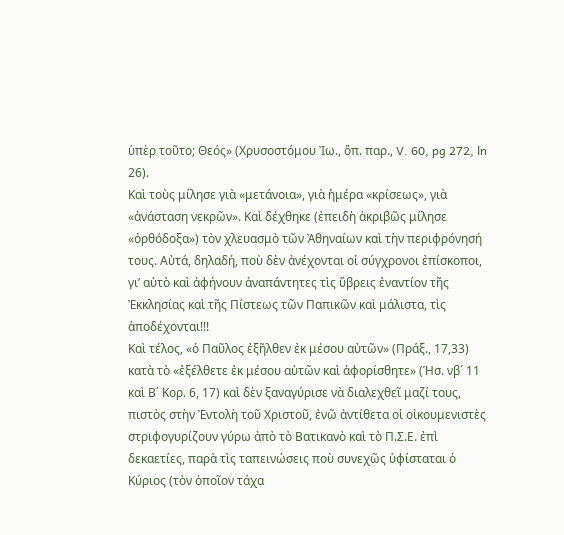ὑπὲρ τοῦτο; Θεός» (Χρυσοστόμου Ἰω., ὅπ. παρ., V. 60, pg 272, ln 26).
Καὶ τοὺς μίλησε γιὰ «μετάνοια», γιὰ ἡμέρα «κρίσεως», γιὰ «ἀνάσταση νεκρῶν». Καὶ δέχθηκε (ἐπειδὴ ἀκριβῶς μίλησε «ὀρθόδοξα») τὸν χλευασμὸ τῶν Ἀθηναίων καὶ τὴν περιφρόνησή τους. Αὐτά, δηλαδή, ποὺ δὲν ἀνέχονται οἱ σύγχρονοι ἐπίσκοποι, γι’ αὐτὸ καὶ ἀφήνουν ἀναπάντητες τὶς ὕβρεις ἐναντίον τῆς Ἐκκλησίας καὶ τῆς Πίστεως τῶν Παπικῶν καὶ μάλιστα, τὶς ἀποδέχονται!!!
Καὶ τέλος, «ὁ Παῦλος ἐξῆλθεν ἐκ μέσου αὐτῶν» (Πράξ., 17,33) κατὰ τὸ «ἐξέλθετε ἐκ μέσου αὐτῶν καὶ ἀφορίσθητε» (Ἡσ. νβ´ 11 καὶ Β΄ Κορ. 6, 17) καὶ δὲν ξαναγύρισε νὰ διαλεχθεῖ μαζί τους, πιστὸς στὴν Ἐντολὴ τοῦ Χριστοῦ, ἐνῶ ἀντίθετα οἱ οἰκουμενιστὲς στριφογυρίζουν γύρω ἀπὸ τὸ Βατικανὸ καὶ τὸ Π.Σ.Ε. ἐπὶ δεκαετίες, παρὰ τὶς ταπεινώσεις ποὺ συνεχῶς ὑφίσταται ὁ Κύριος (τὸν ὁποῖον τάχα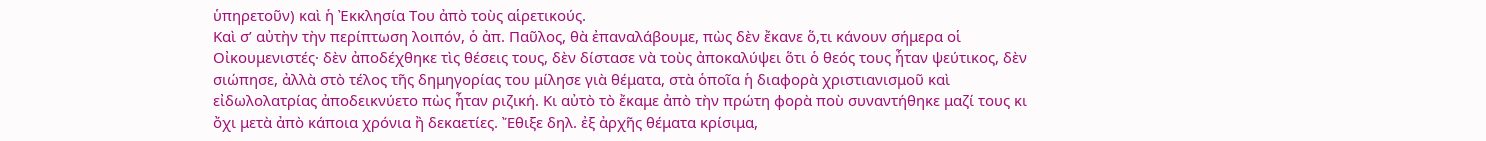ὑπηρετοῦν) καὶ ἡ Ἐκκλησία Του ἀπὸ τοὺς αἱρετικούς.
Καὶ σ’ αὐτὴν τὴν περίπτωση λοιπόν, ὁ ἀπ. Παῦλος, θὰ ἐπαναλάβουμε, πὼς δὲν ἔκανε ὅ,τι κάνουν σήμερα οἱ Οἰκουμενιστές· δὲν ἀποδέχθηκε τὶς θέσεις τους, δὲν δίστασε νὰ τοὺς ἀποκαλύψει ὅτι ὁ θεός τους ἦταν ψεύτικος, δὲν σιώπησε, ἀλλὰ στὸ τέλος τῆς δημηγορίας του μίλησε γιὰ θέματα, στὰ ὁποῖα ἡ διαφορὰ χριστιανισμοῦ καὶ εἰδωλολατρίας ἀποδεικνύετο πὼς ἦταν ριζική. Κι αὐτὸ τὸ ἔκαμε ἀπὸ τὴν πρώτη φορὰ ποὺ συναντήθηκε μαζί τους κι ὄχι μετὰ ἀπὸ κάποια χρόνια ἢ δεκαετίες. Ἔθιξε δηλ. ἐξ ἀρχῆς θέματα κρίσιμα,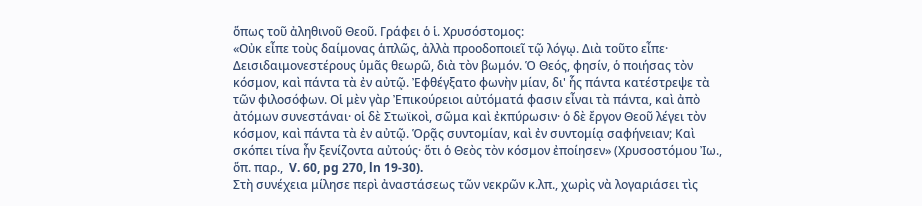ὅπως τοῦ ἀληθινοῦ Θεοῦ. Γράφει ὁ ἱ. Χρυσόστομος:
«Οὐκ εἶπε τοὺς δαίμονας ἁπλῶς, ἀλλὰ προοδοποιεῖ τῷ λόγῳ. Διὰ τοῦτο εἶπε· Δεισιδαιμονεστέρους ὑμᾶς θεωρῶ, διὰ τὸν βωμόν. Ὁ Θεός, φησίν, ὁ ποιήσας τὸν κόσμον, καὶ πάντα τὰ ἐν αὐτῷ. Ἐφθέγξατο φωνὴν μίαν, δι' ἧς πάντα κατέστρεψε τὰ τῶν φιλοσόφων. Οἱ μὲν γὰρ Ἐπικούρειοι αὐτόματά φασιν εἶναι τὰ πάντα, καὶ ἀπὸ ἀτόμων συνεστάναι· οἱ δὲ Στωϊκοὶ, σῶμα καὶ ἐκπύρωσιν· ὁ δὲ ἔργον Θεοῦ λέγει τὸν κόσμον, καὶ πάντα τὰ ἐν αὐτῷ. Ὁρᾷς συντομίαν, καὶ ἐν συντομίᾳ σαφήνειαν; Καὶ σκόπει τίνα ἦν ξενίζοντα αὐτούς· ὅτι ὁ Θεὸς τὸν κόσμον ἐποίησεν» (Χρυσοστόμου Ἰω., ὅπ. παρ.,  V. 60, pg 270, ln 19-30).
Στὴ συνέχεια μίλησε περὶ ἀναστάσεως τῶν νεκρῶν κ.λπ., χωρὶς νὰ λογαριάσει τὶς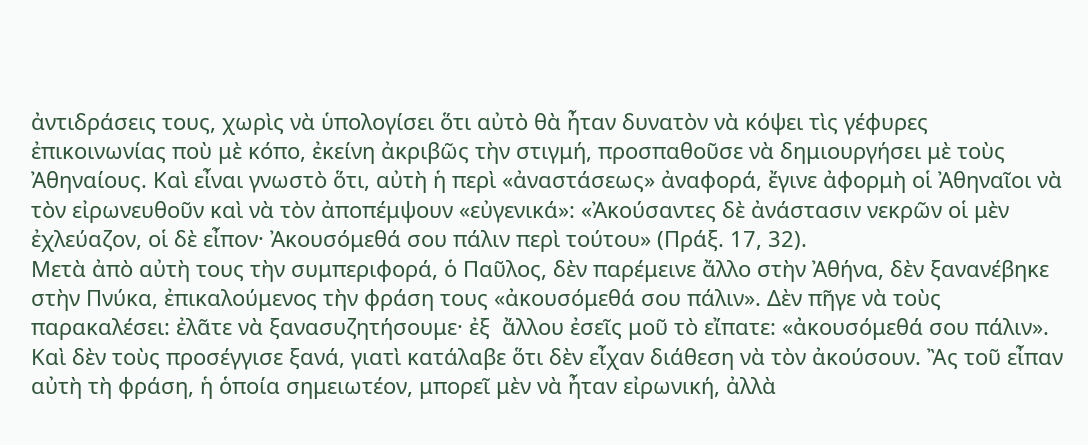ἀντιδράσεις τους, χωρὶς νὰ ὑπολογίσει ὅτι αὐτὸ θὰ ἦταν δυνατὸν νὰ κόψει τὶς γέφυρες ἐπικοινωνίας ποὺ μὲ κόπο, ἐκείνη ἀκριβῶς τὴν στιγμή, προσπαθοῦσε νὰ δημιουργήσει μὲ τοὺς Ἀθηναίους. Καὶ εἶναι γνωστὸ ὅτι, αὐτὴ ἡ περὶ «ἀναστάσεως» ἀναφορά, ἔγινε ἀφορμὴ οἱ Ἀθηναῖοι νὰ τὸν εἰρωνευθοῦν καὶ νὰ τὸν ἀποπέμψουν «εὐγενικά»: «Ἀκούσαντες δὲ ἀνάστασιν νεκρῶν οἱ μὲν ἐχλεύαζον, οἱ δὲ εἶπον· Ἀκουσόμεθά σου πάλιν περὶ τούτου» (Πράξ. 17, 32).
Μετὰ ἀπὸ αὐτὴ τους τὴν συμπεριφορά, ὁ Παῦλος, δὲν παρέμεινε ἄλλο στὴν Ἀθήνα, δὲν ξανανέβηκε στὴν Πνύκα, ἐπικαλούμενος τὴν φράση τους «ἀκουσόμεθά σου πάλιν». Δὲν πῆγε νὰ τοὺς παρακαλέσει: ἐλᾶτε νὰ ξανασυζητήσουμε· ἐξ  ἄλλου ἐσεῖς μοῦ τὸ εἴπατε: «ἀκουσόμεθά σου πάλιν». Καὶ δὲν τοὺς προσέγγισε ξανά, γιατὶ κατάλαβε ὅτι δὲν εἶχαν διάθεση νὰ τὸν ἀκούσουν. Ἂς τοῦ εἶπαν αὐτὴ τὴ φράση, ἡ ὁποία σημειωτέον, μπορεῖ μὲν νὰ ἦταν εἰρωνική, ἀλλὰ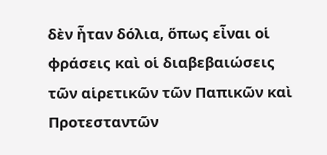δὲν ἦταν δόλια, ὅπως εἶναι οἱ φράσεις καὶ οἱ διαβεβαιώσεις τῶν αἱρετικῶν τῶν Παπικῶν καὶ Προτεσταντῶν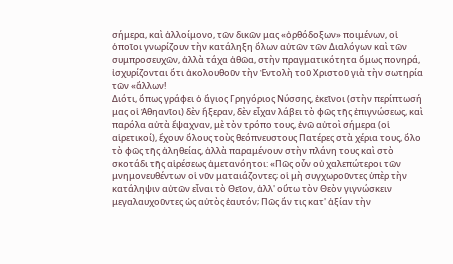σήμερα, καὶ ἀλλοίμονο, τῶν δικῶν μας «ὀρθόδοξων» ποιμένων, οἱ ὁποῖοι γνωρίζουν τὴν κατάληξη ὅλων αὐτῶν τῶν Διαλόγων καὶ τῶν συμπροσευχῶν, ἀλλὰ τάχα ἀθῶα, στὴν πραγματικότητα ὅμως πονηρά, ἰσχυρίζονται ὅτι ἀκολουθοῦν τὴν Ἐντολὴ τοῦ Χριστοῦ γιὰ τὴν σωτηρία τῶν «ἄλλων!
Διότι, ὅπως γράφει ὁ ἅγιος Γρηγόριος Νύσσης, ἐκεῖνοι (στὴν περίπτωσή μας οἱ Ἀθηανῖοι) δὲν ἤξεραν, δὲν εἶχαν λάβει τὸ φῶς τῆς ἐπιγνώσεως, καὶ παρόλα αὐτὰ ἔψαχναν, μὲ τὸν τρόπο τους, ἐνῶ αὐτοὶ σήμερα (οἱ αἱρετικοί), ἔχουν ὅλους τοὺς θεόπνευστους Πατέρες στὰ χέρια τους, ὅλο τὸ φῶς τῆς ἀληθείας, ἀλλὰ παραμένουν στὴν πλάνη τους καὶ στὸ σκοτάδι τῆς αἱρέσεως ἀμετανόητοι: «Πῶς οὖν οὐ χαλεπώτεροι τῶν μνημονευθέντων οἱ νῦν ματαιάζοντες; οἱ μὴ συγχωροῦντες ὑπὲρ τὴν κατάληψιν αὐτῶν εἶναι τὸ Θεῖον, ἀλλ' οὕτω τὸν Θεὸν γιγνώσκειν μεγαλαυχοῦντες ὡς αὐτὸς ἑαυτόν; Πῶς ἄν τις κατ' ἀξίαν τὴν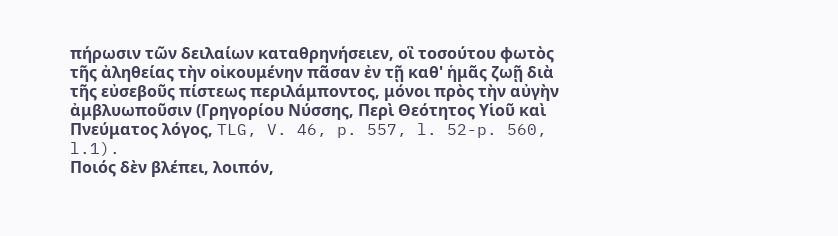πήρωσιν τῶν δειλαίων καταθρηνήσειεν, οἳ τοσούτου φωτὸς τῆς ἀληθείας τὴν οἰκουμένην πᾶσαν ἐν τῇ καθ' ἡμᾶς ζωῇ διὰ τῆς εὐσεβοῦς πίστεως περιλάμποντος, μόνοι πρὸς τὴν αὐγὴν ἀμβλυωποῦσιν (Γρηγορίου Νύσσης, Περὶ Θεότητος Υἱοῦ καὶ Πνεύματος λόγος, TLG, V. 46, p. 557, l. 52-p. 560, l.1).
Ποιός δὲν βλέπει, λοιπόν,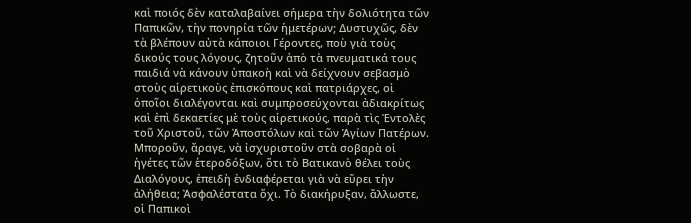καὶ ποιός δὲν καταλαβαίνει σήμερα τὴν δολιότητα τῶν Παπικῶν, τὴν πονηρία τῶν ἡμετέρων; Δυστυχῶς, δὲν τὰ βλέπουν αὐτὰ κάποιοι Γέροντες, ποὺ γιὰ τοὺς δικούς τους λόγους, ζητοῦν ἀπὸ τὰ πνευματικά τους παιδιά νὰ κάνουν ὑπακοὴ καὶ νὰ δείχνουν σεβασμὸ στοὺς αἱρετικοὺς ἐπισκόπους καὶ πατριάρχες, οἱ ὁποῖοι διαλέγονται καὶ συμπροσεύχονται ἀδιακρίτως καὶ ἐπὶ δεκαετίες μὲ τοὺς αἱρετικούς, παρὰ τὶς Ἐντολὲς τοῦ Χριστοῦ, τῶν Ἀποστόλων καὶ τῶν Ἁγίων Πατέρων.
Μποροῦν, ἄραγε, νὰ ἰσχυριστοῦν στὰ σοβαρὰ οἱ ἡγέτες τῶν ἑτεροδόξων, ὅτι τὸ Βατικανὸ θέλει τοὺς Διαλόγους, ἐπειδὴ ἐνδιαφέρεται γιὰ νὰ εὕρει τὴν ἀλήθεια; Ἀσφαλέστατα ὄχι. Τὸ διακήρυξαν, ἄλλωστε, οἱ Παπικοὶ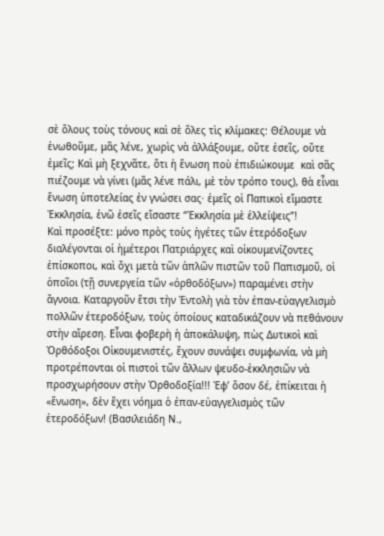σὲ ὅλους τοὺς τόνους καὶ σὲ ὅλες τὶς κλίμακες: Θέλουμε νὰ ἑνωθοῦμε, μᾶς λένε, χωρὶς νὰ ἀλλάξουμε, οὔτε ἐσεῖς, οὔτε ἐμεῖς; Καὶ μὴ ξεχνᾶτε, ὅτι ἡ ἕνωση ποὺ ἐπιδιώκουμε  καὶ σᾶς πιέζουμε νὰ γίνει (μᾶς λένε πάλι, μὲ τὸν τρόπο τους), θὰ εἶναι ἕνωση ὑποτελείας ἐν γνώσει σας· ἐμεῖς οἱ Παπικοὶ εἴμαστε Ἐκκλησία, ἐνῶ ἐσεῖς εἴσαστε “Ἐκκλησία μὲ ἐλλείψεις”!
Καὶ προσέξτε: μόνο πρὸς τοὺς ἡγέτες τῶν ἑτερόδοξων διαλέγονται οἱ ἡμέτεροι Πατριάρχες καὶ οἰκουμενίζοντες ἐπίσκοποι, καὶ ὄχι μετὰ τῶν ἁπλῶν πιστῶν τοῦ Παπισμοῦ, οἱ ὁποῖοι (τῇ συνεργεία τῶν «ὀρθοδόξων») παραμένει στὴν ἄγνοια. Καταργοῦν ἔτσι τὴν Ἐντολὴ γιὰ τὸν ἐπαν-εὐαγγελισμὸ πολλῶν ἑτεροδόξων, τοὺς ὁποίους καταδικάζουν νὰ πεθάνουν στὴν αἵρεση. Εἶναι φοβερὴ ἡ ἀποκάλυψη, πὼς Δυτικοὶ καὶ Ὀρθόδοξοι Οἰκουμενιστές, ἔχουν συνάψει συμφωνία, νὰ μὴ προτρέπονται οἱ πιστοὶ τῶν ἄλλων ψευδο-ἐκκλησιῶν νὰ προσχωρήσουν στὴν Ὀρθοδοξία!!! Ἐφ’ ὅσον δέ, ἐπίκειται ἡ «ἕνωση», δὲν ἔχει νόημα ὁ ἐπαν-εὐαγγελισμὸς τῶν ἑτεροδόξων! (Βασιλειάδη Ν.,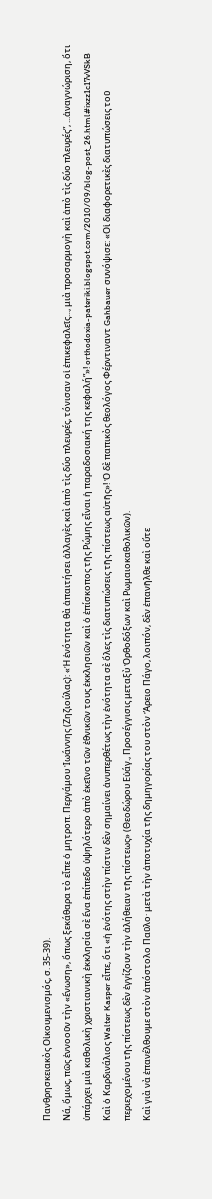Πανθρησκειακὸς Οἰκουμενισμός, σ. 35-39).
Νά, ὅμως, πῶς ἐννοοῦν τὴν «ἕνωση», ὅπως ξεκάθαρα τὸ εἶπε ὁ μητροπ. Περγάμου Ἰωάννης (Ζηζιούλας): «Ἡ ἑνότητα θὰ ἀπαιτήσει ἀλλαγὲς καὶ ἀπὸ τὶς δύο πλευρές, τόνισαν οἱ ἐπικεφαλεῖς..., μιὰ προσαρμογὴ καὶ ἀπὸ τὶς δύο πλευρές”, ...ἀναγνώριση, ὅτι ὑπάρχει μιὰ καθολικὴ χριστιανικὴ ἐκκλησία σὲ ἕνα ἐπίπεδο ὑψηλότερο ἀπὸ ἐκεῖνο τῶν ἐθνικῶν τους ἐκκλησιῶν καὶ ὁ ἐπίσκοπος τῆς Ρώμης εἶναι ἡ παραδοσιακή της κεφαλή”»! orthodoxia-pateriki.blogspot.com/2010/09/blog-post_26.html#ixzz1c17vVSkB
Καὶ ὁ Καρδινάλιος Walter Kasper εἶπε, ὅτι «ἡ ἑνότης στὴν πίστιν δὲν σημαίνει ἀνυπερθέτως τὴν ἑνότητα σὲ ὅλες τὶς διατυπώσεις τῆς πίστεως αὐτῆς»! Ὁ δὲ παπικὸς θεολόγος Φέρντιναντ Gahbauer συνόψισε: «Οἱ διαφορετικὲς διατυπώσεις τοῦ περιεχομένου τῆς πίστεως δὲν ἐγγίζουν τὴν ἀλήθειαν τῆς πίστεως» (Θεοδώρου Εὐάγ., Προσέγγισις μεταξὺ Ὀρθοδόξων καὶ Ρωμαιοκαθολικῶν).
Καὶ γιὰ νὰ ἐπανέλθουμε στὸν ἀπόστολο Παῦλο· μετὰ τὴν ἀποτυχία τῆς δημηγορίας του στὸν Ἄρειο Πάγο, λοιπόν, δὲν ἐπανῆλθε καὶ οὔτε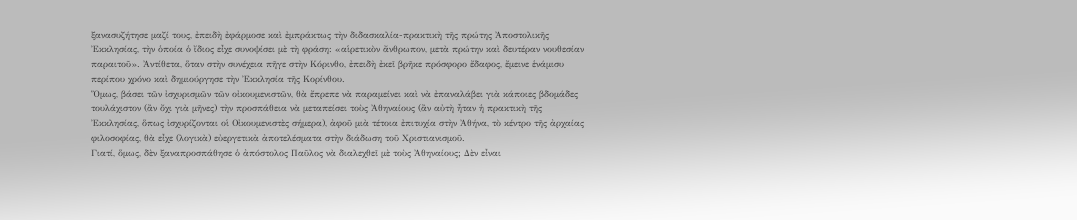ξανασυζήτησε μαζί τους, ἐπειδὴ ἐφάρμοσε καὶ ἐμπράκτως τὴν διδασκαλία-πρακτικὴ τῆς πρώτης Ἀποστολικῆς Ἐκκλησίας, τὴν ὁποία ὁ ἴδιος εἶχε συνοψίσει μὲ τὴ φράση: «αἱρετικὸν ἄνθρωπον, μετὰ πρώτην καὶ δευτέραν νουθεσίαν παραιτοῦ». Ἀντίθετα, ὅταν στὴν συνέχεια πῆγε στὴν Κόρινθο, ἐπειδὴ ἐκεῖ βρῆκε πρόσφορο ἔδαφος, ἔμεινε ἑνάμισυ περίπου χρόνο καὶ δημιούργησε τὴν Ἐκκλησία τῆς Κορίνθου.
Ὅμως, βάσει τῶν ἰσχυρισμῶν τῶν οἰκουμενιστῶν, θὰ ἔπρεπε νὰ παραμείνει καὶ νὰ ἐπαναλάβει γιὰ κάποιες βδομάδες τουλάχιστον (ἂν ὄχι γιὰ μῆνες) τὴν προσπάθεια νὰ μεταπείσει τοὺς Ἀθηναίους (ἂν αὐτὴ ἦταν ἡ πρακτικὴ τῆς Ἐκκλησίας, ὅπως ἰσχυρίζονται οἱ Οἰκουμενιστὲς σήμερα), ἀφοῦ μιὰ τέτοια ἐπιτυχία στὴν Ἀθήνα, τὸ κέντρο τῆς ἀρχαίας φιλοσοφίας, θὰ εἶχε (λογικὰ) εὐεργετικὰ ἀποτελέσματα στὴν διάδωση τοῦ Χριστιανισμοῦ.
Γιατί, ὅμως, δὲν ξαναπροσπάθησε ὁ ἀπόστολος Παῦλος νὰ διαλεχθεῖ μὲ τοὺς Ἀθηναίους; Δὲν εἶναι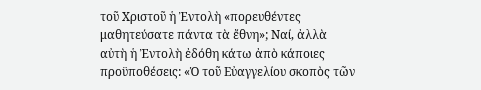τοῦ Χριστοῦ ἡ Ἐντολὴ «πορευθέντες μαθητεύσατε πάντα τὰ ἔθνη»; Ναί, ἀλλὰ αὐτὴ ἡ Ἐντολὴ ἐδόθη κάτω ἀπὸ κάποιες προϋποθέσεις: «Ὁ τοῦ Εὐαγγελίου σκοπὸς τῶν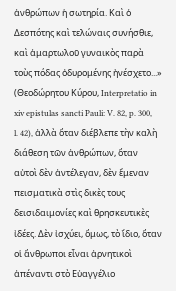ἀνθρώπων ἡ σωτηρία. Καὶ ὁ Δεσπότης καὶ τελώναις συνήσθιε, καὶ ἁμαρτωλοῦ γυναικὸς παρὰ τοὺς πόδας ὀδυρομένης ἠνέσχετο...» (Θεοδώρητου Κύρου, Interpretatio in xiv epistulas sancti Pauli: V. 82, p. 300, l. 42), ἀλλὰ ὅταν διέβλεπε τὴν καλὴ διάθεση τῶν ἀνθρώπων, ὅταν αὐτοὶ δὲν ἀντέλεγαν, δὲν ἔμεναν πεισματικὰ στὶς δικὲς τους δεισιδαιμονίες καὶ θρησκευτικὲς ἰδέες. Δὲν ἰσχύει, ὅμως, τὸ ἴδιο, ὅταν οἱ ἄνθρωποι εἶναι ἀρνητικοὶ ἀπέναντι στὸ Εὐαγγέλιο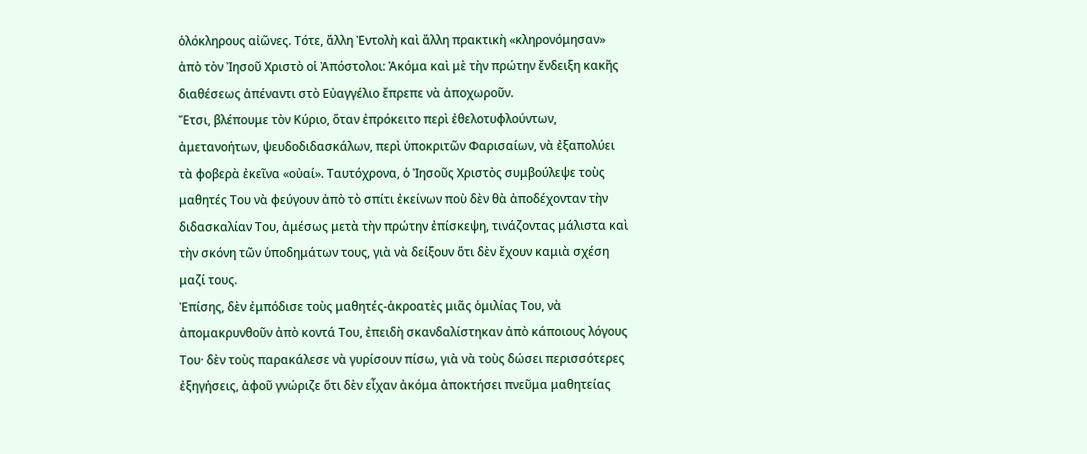ὁλόκληρους αἰῶνες. Τότε, ἄλλη Ἐντολὴ καὶ ἄλλη πρακτικὴ «κληρονόμησαν» ἀπὸ τὸν Ἰησοῦ Χριστὸ οἱ Ἀπόστολοι: Ἀκόμα καὶ μὲ τὴν πρώτην ἔνδειξη κακῆς διαθέσεως ἀπέναντι στὸ Εὐαγγέλιο ἔπρεπε νὰ ἀποχωροῦν.
Ἔτσι, βλέπουμε τὸν Κύριο, ὅταν ἐπρόκειτο περὶ ἐθελοτυφλούντων, ἀμετανοήτων, ψευδοδιδασκάλων, περὶ ὑποκριτῶν Φαρισαίων, νὰ ἐξαπολύει τὰ φοβερὰ ἐκεῖνα «οὐαί». Ταυτόχρονα, ὁ Ἰησοῦς Χριστὸς συμβούλεψε τοὺς μαθητές Του νὰ φεύγουν ἀπὸ τὸ σπίτι ἐκείνων ποὺ δὲν θὰ ἀποδέχονταν τὴν διδασκαλίαν Του, ἀμέσως μετὰ τὴν πρώτην ἐπίσκεψη, τινάζοντας μάλιστα καὶ τὴν σκόνη τῶν ὑποδημάτων τους, γιὰ νὰ δείξουν ὅτι δὲν ἔχουν καμιὰ σχέση μαζί τους.
Ἐπίσης, δὲν ἐμπόδισε τοὺς μαθητές-ἀκροατὲς μιᾶς ὁμιλίας Του, νὰ ἀπομακρυνθοῦν ἀπὸ κοντά Του, ἐπειδὴ σκανδαλίστηκαν ἀπὸ κάποιους λόγους Του· δὲν τοὺς παρακάλεσε νὰ γυρίσουν πίσω, γιὰ νὰ τοὺς δώσει περισσότερες ἐξηγήσεις, ἀφοῦ γνώριζε ὅτι δὲν εἶχαν ἀκόμα ἀποκτήσει πνεῦμα μαθητείας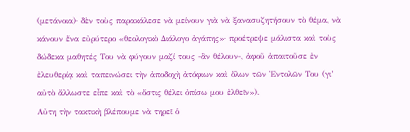(μετάνοια)· δὲν τοὺς παρακάλεσε νὰ μείνουν γιὰ νὰ ξανασυζητήσουν τὸ θέμα, νὰ κάνουν ἕνα εὐρύτερο «θεολογικὸ Διάλογο ἀγάπης»· προέτρεψε μάλιστα καὶ τοὺς δώδεκα μαθητές Του νὰ φύγουν μαζί τους -ἂν θέλουν-, ἀφοῦ ἀπαιτοῦσε ἐν ἐλευθερίᾳ καὶ ταπεινώσει τὴν ἀποδοχὴ ἀτόφιων καὶ ὅλων τῶν Ἐντολῶν Του (γι’ αὐτὸ ἄλλωστε εἶπε καὶ τὸ «ὅστις θέλει ὀπίσω μου ἐλθεῖν»).
Αὐτη τὴν τακτικὴ βλέπουμε νὰ τηρεῖ ὁ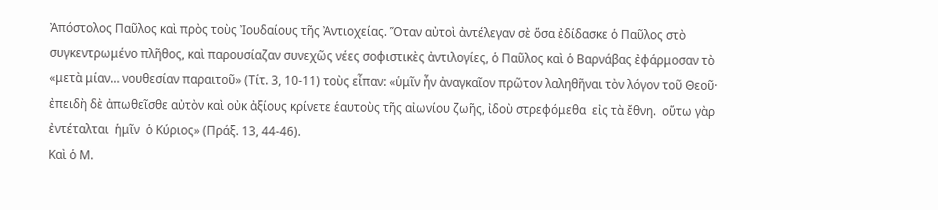Ἀπόστολος Παῦλος καὶ πρὸς τοὺς Ἰουδαίους τῆς Ἀντιοχείας. Ὅταν αὐτοὶ ἀντέλεγαν σὲ ὅσα ἐδίδασκε ὁ Παῦλος στὸ συγκεντρωμένο πλῆθος, καὶ παρουσίαζαν συνεχῶς νέες σοφιστικὲς ἀντιλογίες, ὁ Παῦλος καὶ ὁ Βαρνάβας ἐφάρμοσαν τὸ «μετὰ μίαν… νουθεσίαν παραιτοῦ» (Τίτ. 3, 10-11) τοὺς εἶπαν: «ὑμῖν ἦν ἀναγκαῖον πρῶτον λαληθῆναι τὸν λόγον τοῦ Θεοῦ· ἐπειδὴ δὲ ἀπωθεῖσθε αὐτὸν καὶ οὐκ ἀξίους κρίνετε ἑαυτοὺς τῆς αἰωνίου ζωῆς, ἰδοὺ στρεφόμεθα  εἰς τὰ ἔθνη.  οὕτω γὰρ  ἐντέταλται  ἡμῖν  ὁ Κύριος» (Πράξ. 13, 44-46).
Καὶ ὁ Μ.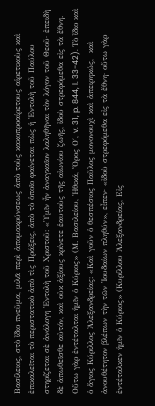Βασίλειος, στὸ ἴδιο πνεῦμα, μιλᾶ περὶ ἀπομακρύνσεως ἀπὸ τοὺς κακοπροαίρετους αἱρετικοὺς καὶ ἐπικαλεῖται τὸ περιστατικὸ ἀπὸ τὶς Πράξεις, ἀπὸ τὸ ὁποῖο φαίνεται πὼς ἡ Ἐντολὴ τοῦ Παύλου στηρίζεται σὲ ἀνάλογη Ἐντολὴ τοῦ Χριστοῦ: «Ὑμῖν ἦν ἀναγκαῖον λαληθῆναι τὸν λόγον τοῦ Θεοῦ· ἐπειδὴ δὲ ἀπωθεῖσθε αὐτόν, καὶ οὐκ ἀξίους κρίνετε ἑαυτοὺς τῆς αἰωνίου ζωῆς, ἰδοὺ στρεφόμεθα εἰς τὰ ἔθνη. Οὕτω γὰρ ἐντέταλται ἡμῖν ὁ Κύριος» (Μ. Βασιλείου, Ἠθικά, Ὅρος Ο΄, v. 31, p. 844, l. 33-42). Τὸ ἴδιο καὶ ὁ ἅγιος Κύριλλος Ἀλεξανδρείας: «Καὶ γοῦν ὁ θεσπέσιος Παῦλος μονονουχὶ καὶ ἀπειρηκώς,  καὶ  ἀνουθέτητον βλέπων τὴν τῶν Ἰουδαίων πληθύν», εἶπεν∙ «ἰδοὺ στρεφόμεθα εἰς τὰ ἔθνη· οὕτω γὰρ ἐντέταλκεν ἡμῖν ὁ Κύριος» (Κυρίλλου Ἀλεξανδρείας, Εἰς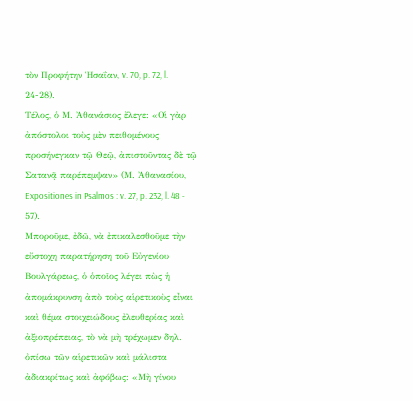τὸν Προφήτην Ἡσαΐαν, v. 70, p. 72, l. 24-28).
Τέλος, ὁ Μ. Ἀθανάσιος ἔλεγε: «Οἱ γὰρ ἀπόστολοι τοὺς μὲν πειθομένους προσήνεγκαν τῷ Θεῷ, ἀπιστοῦντας δὲ τῷ Σατανᾷ παρέπεμψαν» (Μ. Ἀθανασίου,  Expositiones in Psalmos : v. 27, p. 232, l. 48 - 57).
Μποροῦμε, ἐδῶ, νὰ ἐπικαλεσθοῦμε τὴν εὔστοχη παρατήρηση τοῦ Εὐγενίου Βουλγάρεως, ὁ ὁποῖος λέγει πὼς ἡ ἀπομάκρυνση ἀπὸ τοὺς αἱρετικοὺς εἶναι καὶ θέμα στοιχειώδους ἐλευθερίας καὶ ἀξιοπρέπειας, τὸ νὰ μὴ τρέχωμεν δηλ. ὀπίσω τῶν αἱρετικῶν καὶ μάλιστα ἀδιακρίτως καὶ ἀφόβως: «Μὴ γίνου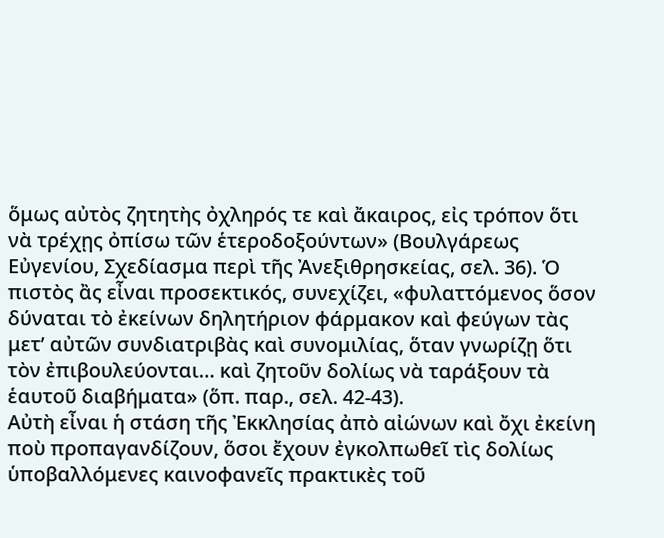ὅμως αὐτὸς ζητητὴς ὀχληρός τε καὶ ἄκαιρος, εἰς τρόπον ὅτι νὰ τρέχῃς ὀπίσω τῶν ἑτεροδοξούντων» (Βουλγάρεως Εὐγενίου, Σχεδίασμα περὶ τῆς Ἀνεξιθρησκείας, σελ. 36). Ὁ πιστὸς ἂς εἶναι προσεκτικός, συνεχίζει, «φυλαττόμενος ὅσον δύναται τὸ ἐκείνων δηλητήριον φάρμακον καὶ φεύγων τὰς μετ’ αὐτῶν συνδιατριβὰς καὶ συνομιλίας, ὅταν γνωρίζῃ ὅτι τὸν ἐπιβουλεύονται… καὶ ζητοῦν δολίως νὰ ταράξουν τὰ ἑαυτοῦ διαβήματα» (ὅπ. παρ., σελ. 42-43).
Αὐτὴ εἶναι ἡ στάση τῆς Ἐκκλησίας ἀπὸ αἰώνων καὶ ὄχι ἐκείνη ποὺ προπαγανδίζουν, ὅσοι ἔχουν ἐγκολπωθεῖ τὶς δολίως ὑποβαλλόμενες καινοφανεῖς πρακτικὲς τοῦ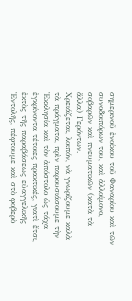σημερινοῦ ἐνοίκου τοῦ Φαναρίου καὶ τῶν συνοδοιπόρων του, καὶ ἀλλοίμονο, σοβαρῶν καὶ πνευματικῶν (κατὰ τὰ ἄλλα) Γερόντων.
Χρειάζεται, λοιπόν, νὰ γνωρίζουμε καλὰ τὰ πράγματα, πρὶν παρουσιάσουμε τὴν Ἐκκλησία καὶ τὸν ἀπόστολο ὡς τάχα ἐγκρίνοντα τέτοιες πρακτικές, γιατὶ ἔτσι, ἐκτὸς τῆς παραβάσεως εὐαγγελικῆς Ἐντολῆς, πέφτουμε καὶ στὸ φοβερὸ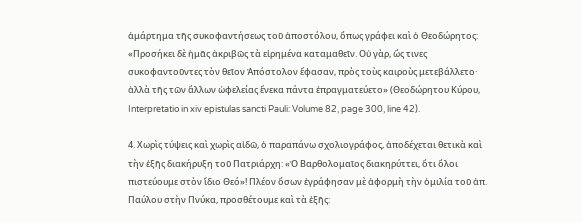ἁμάρτημα τῆς συκοφαντήσεως τοῦ ἀποστόλου, ὅπως γράφει καὶ ὁ Θεοδώρητος: «Προσήκει δὲ ἡμᾶς ἀκριβῶς τὰ εἰρημένα καταμαθεῖν. Οὐ γὰρ, ὥς τινες συκοφαντοῦντες τὸν θεῖον Ἀπόστολον ἔφασαν, πρὸς τοὺς καιροὺς μετεβάλλετο· ἀλλὰ τῆς τῶν ἄλλων ὠφελείας ἕνεκα πάντα ἐπραγματεύετο» (Θεοδώρητου Κύρου, Interpretatio in xiv epistulas sancti Pauli: Volume 82, page 300, line 42).

4. Χωρὶς τύψεις καὶ χωρὶς αἰδῶ, ὁ παραπάνω σχολιογράφος, ἀποδέχεται θετικὰ καὶ τὴν ἑξῆς διακήρυξη τοῦ Πατριάρχη: «Ὁ Βαρθολομαῖος διακηρύττει, ὅτι ὅλοι πιστεύουμε στὸν ἴδιο Θεό»! Πλέον ὅσων ἐγράφησαν μὲ ἀφορμὴ τὴν ὁμιλία τοῦ ἀπ. Παύλου στὴν Πνύκα, προσθέτουμε καὶ τὰ ἑξῆς: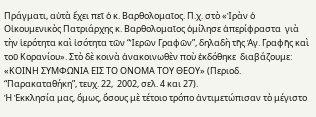Πράγματι, αὐτὰ ἔχει πεῖ ὁ κ. Βαρθολομαῖος. Π.χ. στὸ «Ἰρὰν ὁ Οἰκουμενικὸς Πατριάρχης κ. Βαρθολομαῖος ὁμίλησε ἀπερίφραστα  γιὰ τὴν ἱερότητα καὶ ἰσότητα τῶν “Ἱερῶν Γραφῶν”, δηλαδὴ τῆς Ἁγ. Γραφῆς καὶ τοῦ Κορανίου». Στὸ δὲ κοινὰ ἀνακοινωθὲν ποὺ ἐκδόθηκε  διαβάζουμε: «ΚΟΙΝΗ ΣΥΜΦΩΝΙΑ ΕΙΣ ΤΟ ΟΝΟΜΑ ΤΟΥ ΘΕΟΥ» (Περιοδ. “Παρακαταθήκη”, τευχ. 22,  2002, σελ. 4 και 27).
Ἡ Ἐκκλησία μας, ὅμως, ὅσους μὲ τέτοιο τρόπο ἀντιμετώπισαν τὸ μέγιστο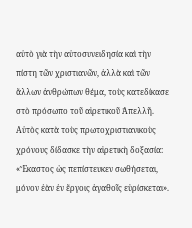αὐτὸ γιὰ τὴν αὐτοσυνειδησία καὶ τὴν πίστη τῶν χριστιανῶν, ἀλλὰ καὶ τῶν ἄλλων ἀνθρώπων θέμα, τοὺς κατεδίκασε στὸ πρόσωπο τοῦ αἱρετικοῦ Ἀπελλῆ. Αὐτὸς κατὰ τοὺς πρωτοχριστιανικοὺς χρόνους δίδασκε τὴν αἱρετικὴ δοξασία: «Ἕκαστος ὡς πεπίστευκεν σωθήσεται, μόνον ἐὰν ἐν ἔργοις ἀγαθοῖς εὑρίσκεται».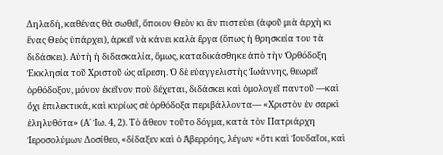Δηλαδή, καθένας θὰ σωθεῖ, ὅποιον Θεὸν κι ἂν πιστεύει (ἀφοῦ μιὰ ἀρχὴ κι ἕνας Θεὸς ὑπάρχει), ἀρκεῖ νὰ κάνει καλὰ ἔργα (ὅπως ἡ θρησκεία του τὰ διδάσκει). Αὐτὴ ἡ διδασκαλία, ὅμως, καταδικάσθηκε ἀπὸ τὴν Ὀρθόδοξη Ἐκκλησία τοῦ Χριστοῦ ὡς αἵρεση. Ὁ δὲ εὐαγγελιστὴς Ἰωάννης, θεωρεῖ ὀρθόδοξον, μόνον ἐκεῖνον ποὺ δέχεται, διδάσκει καὶ ὁμολογεῖ παντοῦ —καὶ ὄχι ἐπιλεκτικά, καὶ κυρίως σὲ ὀρθόδοξα περιβάλλοντα— «Χριστὸν ἐν σαρκὶ ἐληλυθότα» (Α΄ Ἰω. 4, 2). Τὸ ἄθεον τοῦτο δόγμα, κατὰ τὸν Πατριάρχη Ἱεροσολύμων Δοσίθεο, «δίδαξεν καὶ ὁ Ἀβερρόης, λέγων «ὅτι καὶ Ἰουδαῖοι, καὶ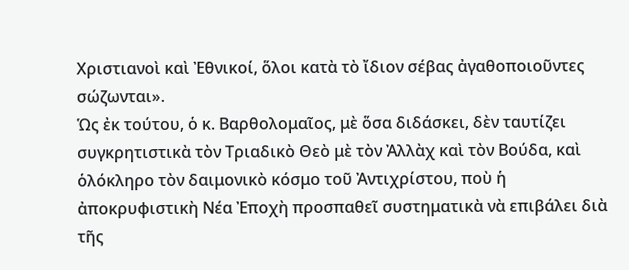Χριστιανοὶ καὶ Ἐθνικοί, ὅλοι κατὰ τὸ ἴδιον σέβας ἀγαθοποιοῦντες σώζωνται».
Ὡς ἐκ τούτου, ὁ κ. Βαρθολομαῖος, μὲ ὅσα διδάσκει, δὲν ταυτίζει συγκρητιστικὰ τὸν Τριαδικὸ Θεὸ μὲ τὸν Ἀλλὰχ καὶ τὸν Βούδα, καὶ ὁλόκληρο τὸν δαιμονικὸ κόσμο τοῦ Ἀντιχρίστου, ποὺ ἡ ἀποκρυφιστικὴ Νέα Ἐποχὴ προσπαθεῖ συστηματικὰ νὰ επιβάλει διὰ τῆς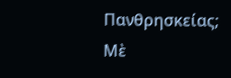Πανθρησκείας; Μὲ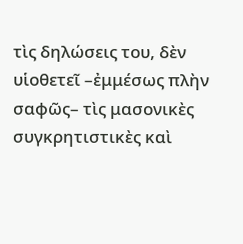τὶς δηλώσεις του, δὲν υἱοθετεῖ –ἐμμέσως πλὴν σαφῶς– τὶς μασονικὲς συγκρητιστικὲς καὶ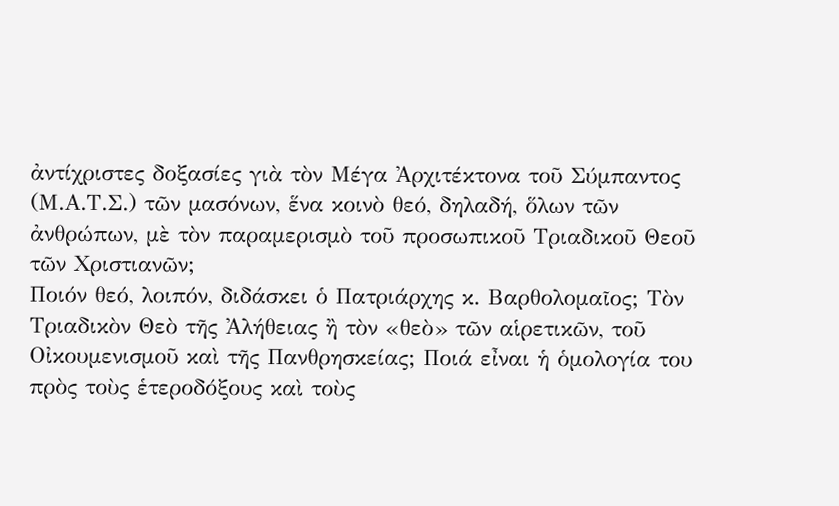ἀντίχριστες δοξασίες γιὰ τὸν Μέγα Ἀρχιτέκτονα τοῦ Σύμπαντος (Μ.Α.Τ.Σ.) τῶν μασόνων, ἕνα κοινὸ θεό, δηλαδή, ὅλων τῶν ἀνθρώπων, μὲ τὸν παραμερισμὸ τοῦ προσωπικοῦ Τριαδικοῦ Θεοῦ τῶν Χριστιανῶν;
Ποιόν θεό, λοιπόν, διδάσκει ὁ Πατριάρχης κ. Βαρθολομαῖος; Τὸν Τριαδικὸν Θεὸ τῆς Ἀλήθειας ἢ τὸν «θεὸ» τῶν αἱρετικῶν, τοῦ Οἰκουμενισμοῦ καὶ τῆς Πανθρησκείας; Ποιά εἶναι ἡ ὁμολογία του πρὸς τοὺς ἑτεροδόξους καὶ τοὺς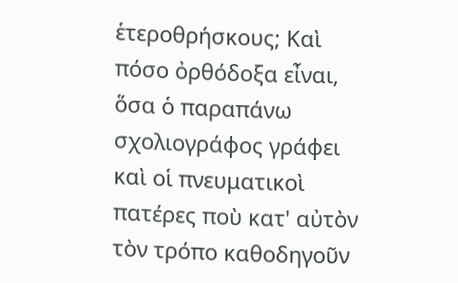ἑτεροθρήσκους; Καὶ πόσο ὀρθόδοξα εἶναι, ὅσα ὁ παραπάνω σχολιογράφος γράφει καὶ οἱ πνευματικοὶ πατέρες ποὺ κατ' αὐτὸν τὸν τρόπο καθοδηγοῦν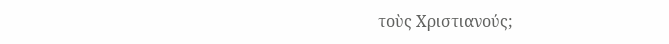τοὺς Χριστιανούς;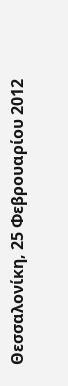Θεσσαλονίκη, 25 Φεβρουαρίου 2012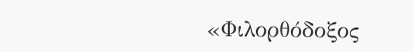«Φιλορθόδοξος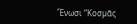Ἕνωσι “Κοσµᾶς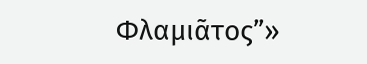Φλαµιᾶτος”»